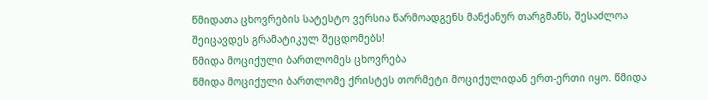წმიდათა ცხოვრების სატესტო ვერსია წარმოადგენს მანქანურ თარგმანს, შესაძლოა შეიცავდეს გრამატიკულ შეცდომებს!
წმიდა მოციქული ბართლომეს ცხოვრება
წმიდა მოციქული ბართლომე ქრისტეს თორმეტი მოციქულიდან ერთ-ერთი იყო. წმიდა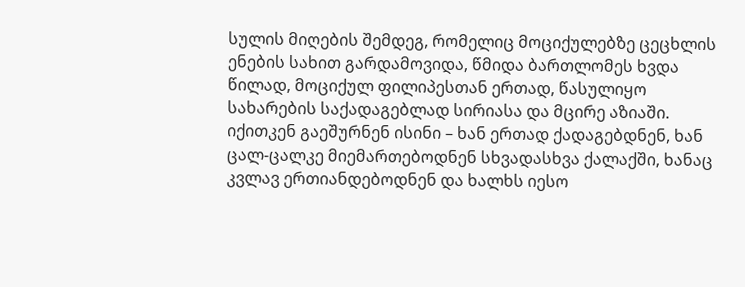სულის მიღების შემდეგ, რომელიც მოციქულებზე ცეცხლის ენების სახით გარდამოვიდა, წმიდა ბართლომეს ხვდა წილად, მოციქულ ფილიპესთან ერთად, წასულიყო სახარების საქადაგებლად სირიასა და მცირე აზიაში. იქითკენ გაეშურნენ ისინი – ხან ერთად ქადაგებდნენ, ხან ცალ-ცალკე მიემართებოდნენ სხვადასხვა ქალაქში, ხანაც კვლავ ერთიანდებოდნენ და ხალხს იესო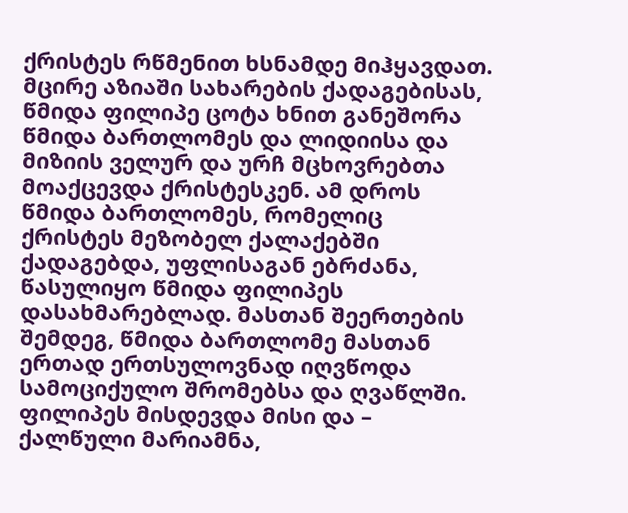ქრისტეს რწმენით ხსნამდე მიჰყავდათ.
მცირე აზიაში სახარების ქადაგებისას, წმიდა ფილიპე ცოტა ხნით განეშორა წმიდა ბართლომეს და ლიდიისა და მიზიის ველურ და ურჩ მცხოვრებთა მოაქცევდა ქრისტესკენ. ამ დროს წმიდა ბართლომეს, რომელიც ქრისტეს მეზობელ ქალაქებში ქადაგებდა, უფლისაგან ებრძანა, წასულიყო წმიდა ფილიპეს დასახმარებლად. მასთან შეერთების შემდეგ, წმიდა ბართლომე მასთან ერთად ერთსულოვნად იღვწოდა სამოციქულო შრომებსა და ღვაწლში. ფილიპეს მისდევდა მისი და – ქალწული მარიამნა,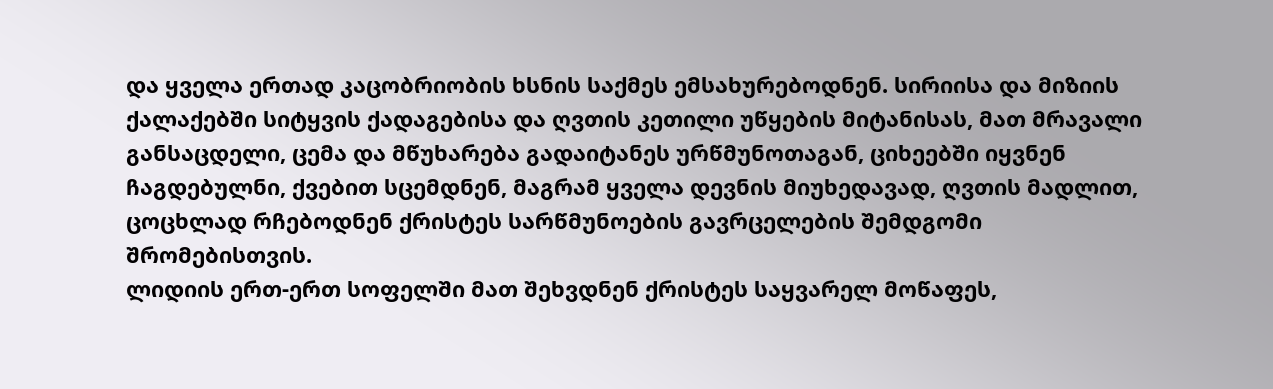და ყველა ერთად კაცობრიობის ხსნის საქმეს ემსახურებოდნენ. სირიისა და მიზიის ქალაქებში სიტყვის ქადაგებისა და ღვთის კეთილი უწყების მიტანისას, მათ მრავალი განსაცდელი, ცემა და მწუხარება გადაიტანეს ურწმუნოთაგან, ციხეებში იყვნენ ჩაგდებულნი, ქვებით სცემდნენ, მაგრამ ყველა დევნის მიუხედავად, ღვთის მადლით, ცოცხლად რჩებოდნენ ქრისტეს სარწმუნოების გავრცელების შემდგომი შრომებისთვის.
ლიდიის ერთ-ერთ სოფელში მათ შეხვდნენ ქრისტეს საყვარელ მოწაფეს,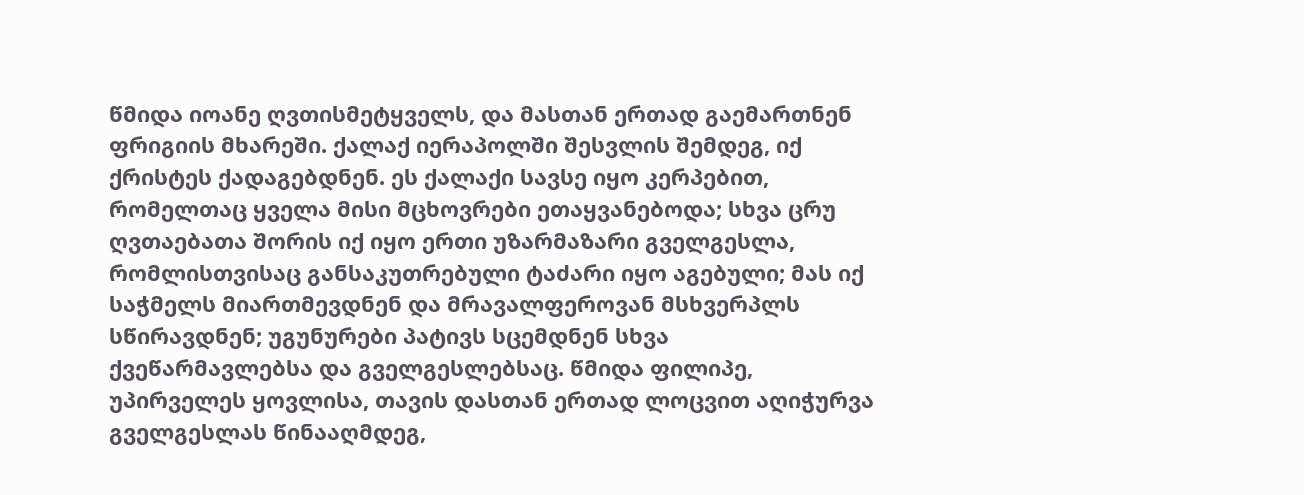წმიდა იოანე ღვთისმეტყველს, და მასთან ერთად გაემართნენ ფრიგიის მხარეში. ქალაქ იერაპოლში შესვლის შემდეგ, იქ ქრისტეს ქადაგებდნენ. ეს ქალაქი სავსე იყო კერპებით, რომელთაც ყველა მისი მცხოვრები ეთაყვანებოდა; სხვა ცრუ ღვთაებათა შორის იქ იყო ერთი უზარმაზარი გველგესლა, რომლისთვისაც განსაკუთრებული ტაძარი იყო აგებული; მას იქ საჭმელს მიართმევდნენ და მრავალფეროვან მსხვერპლს სწირავდნენ; უგუნურები პატივს სცემდნენ სხვა ქვეწარმავლებსა და გველგესლებსაც. წმიდა ფილიპე, უპირველეს ყოვლისა, თავის დასთან ერთად ლოცვით აღიჭურვა გველგესლას წინააღმდეგ,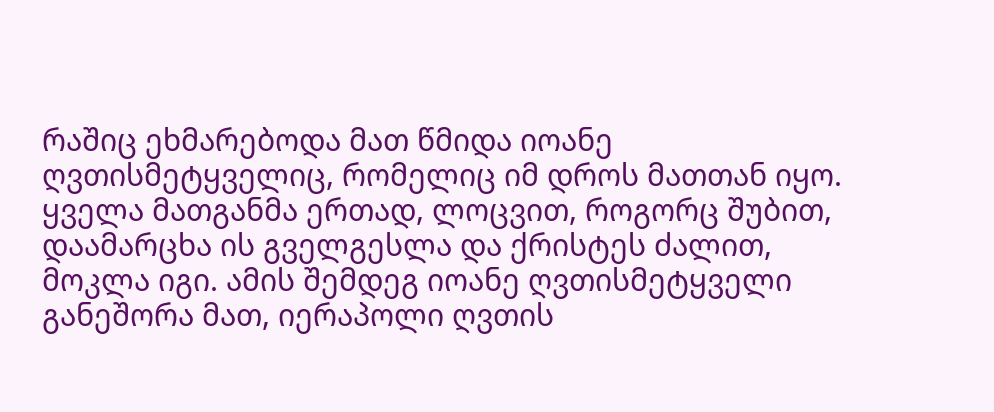რაშიც ეხმარებოდა მათ წმიდა იოანე ღვთისმეტყველიც, რომელიც იმ დროს მათთან იყო. ყველა მათგანმა ერთად, ლოცვით, როგორც შუბით, დაამარცხა ის გველგესლა და ქრისტეს ძალით, მოკლა იგი. ამის შემდეგ იოანე ღვთისმეტყველი განეშორა მათ, იერაპოლი ღვთის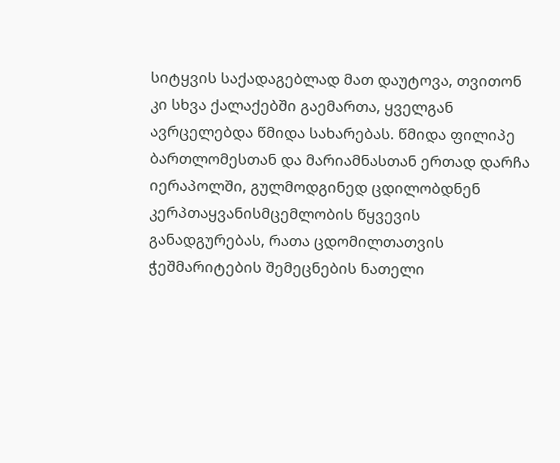სიტყვის საქადაგებლად მათ დაუტოვა, თვითონ კი სხვა ქალაქებში გაემართა, ყველგან ავრცელებდა წმიდა სახარებას. წმიდა ფილიპე ბართლომესთან და მარიამნასთან ერთად დარჩა იერაპოლში, გულმოდგინედ ცდილობდნენ კერპთაყვანისმცემლობის წყვევის განადგურებას, რათა ცდომილთათვის ჭეშმარიტების შემეცნების ნათელი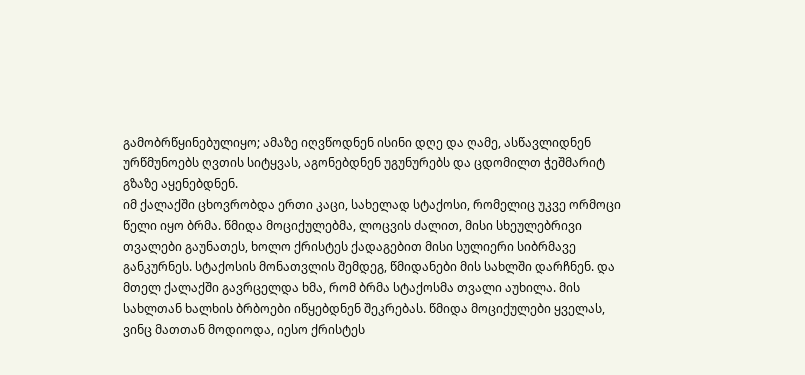გამობრწყინებულიყო; ამაზე იღვწოდნენ ისინი დღე და ღამე, ასწავლიდნენ ურწმუნოებს ღვთის სიტყვას, აგონებდნენ უგუნურებს და ცდომილთ ჭეშმარიტ გზაზე აყენებდნენ.
იმ ქალაქში ცხოვრობდა ერთი კაცი, სახელად სტაქოსი, რომელიც უკვე ორმოცი წელი იყო ბრმა. წმიდა მოციქულებმა, ლოცვის ძალით, მისი სხეულებრივი თვალები გაუნათეს, ხოლო ქრისტეს ქადაგებით მისი სულიერი სიბრმავე განკურნეს. სტაქოსის მონათვლის შემდეგ, წმიდანები მის სახლში დარჩნენ. და მთელ ქალაქში გავრცელდა ხმა, რომ ბრმა სტაქოსმა თვალი აუხილა. მის სახლთან ხალხის ბრბოები იწყებდნენ შეკრებას. წმიდა მოციქულები ყველას, ვინც მათთან მოდიოდა, იესო ქრისტეს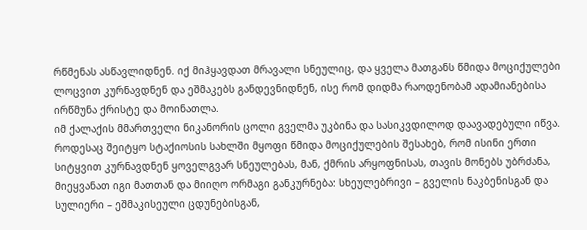რწმენას ასწავლიდნენ. იქ მიჰყავდათ მრავალი სნეულიც, და ყველა მათგანს წმიდა მოციქულები ლოცვით კურნავდნენ და ეშმაკებს განდევნიდნენ, ისე რომ დიდმა რაოდენობამ ადამიანებისა ირწმუნა ქრისტე და მოინათლა.
იმ ქალაქის მმართველი ნიკანორის ცოლი გველმა უკბინა და სასიკვდილოდ დაავადებული იწვა. როდესაც შეიტყო სტაქიოსის სახლში მყოფი წმიდა მოციქულების შესახებ, რომ ისინი ერთი სიტყვით კურნავდნენ ყოველგვარ სნეულებას, მან, ქმრის არყოფნისას, თავის მონებს უბრძანა, მიეყვანათ იგი მათთან და მიიღო ორმაგი განკურნება: სხეულებრივი – გველის ნაკბენისგან და სულიერი – ეშმაკისეული ცდუნებისგან,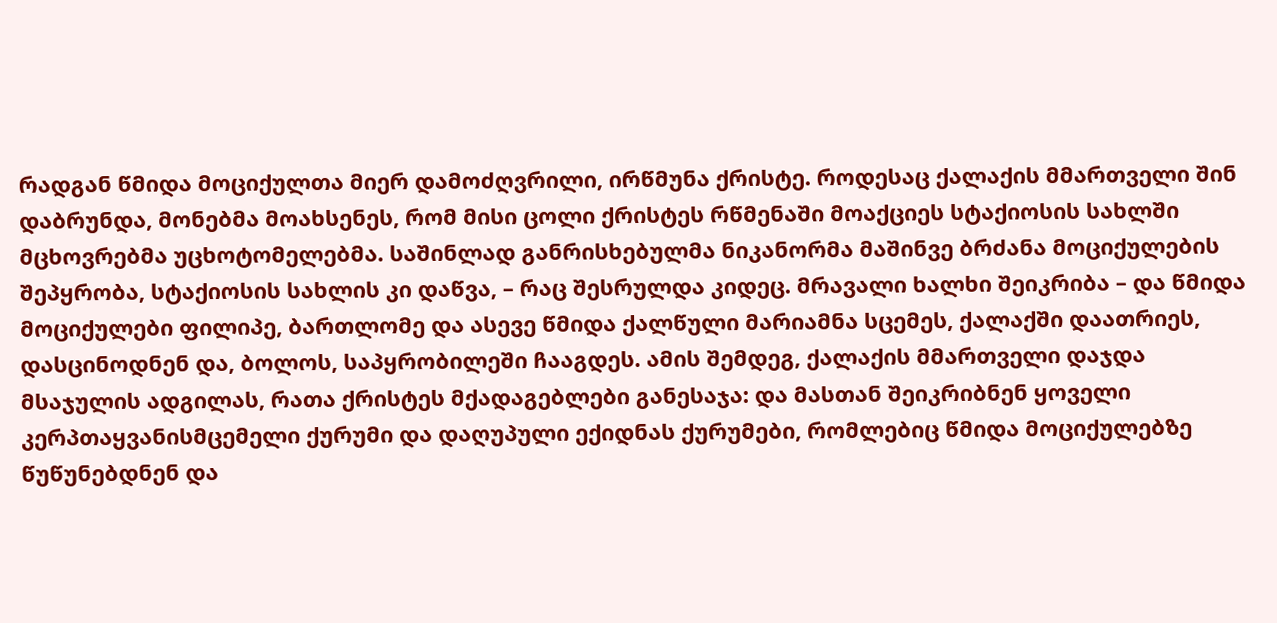რადგან წმიდა მოციქულთა მიერ დამოძღვრილი, ირწმუნა ქრისტე. როდესაც ქალაქის მმართველი შინ დაბრუნდა, მონებმა მოახსენეს, რომ მისი ცოლი ქრისტეს რწმენაში მოაქციეს სტაქიოსის სახლში მცხოვრებმა უცხოტომელებმა. საშინლად განრისხებულმა ნიკანორმა მაშინვე ბრძანა მოციქულების შეპყრობა, სტაქიოსის სახლის კი დაწვა, – რაც შესრულდა კიდეც. მრავალი ხალხი შეიკრიბა – და წმიდა მოციქულები ფილიპე, ბართლომე და ასევე წმიდა ქალწული მარიამნა სცემეს, ქალაქში დაათრიეს, დასცინოდნენ და, ბოლოს, საპყრობილეში ჩააგდეს. ამის შემდეგ, ქალაქის მმართველი დაჯდა მსაჯულის ადგილას, რათა ქრისტეს მქადაგებლები განესაჯა: და მასთან შეიკრიბნენ ყოველი კერპთაყვანისმცემელი ქურუმი და დაღუპული ექიდნას ქურუმები, რომლებიც წმიდა მოციქულებზე წუწუნებდნენ და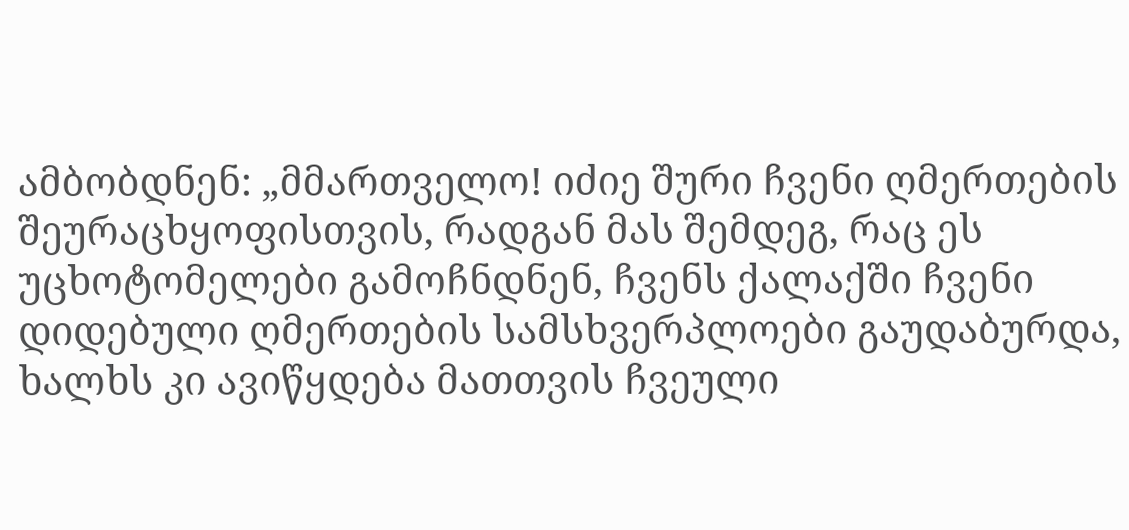ამბობდნენ: „მმართველო! იძიე შური ჩვენი ღმერთების შეურაცხყოფისთვის, რადგან მას შემდეგ, რაც ეს უცხოტომელები გამოჩნდნენ, ჩვენს ქალაქში ჩვენი დიდებული ღმერთების სამსხვერპლოები გაუდაბურდა, ხალხს კი ავიწყდება მათთვის ჩვეული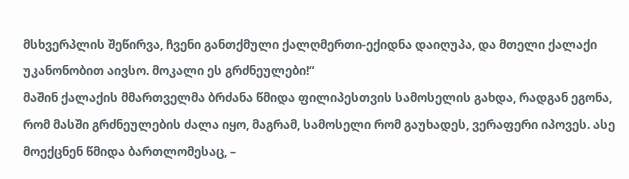მსხვერპლის შეწირვა, ჩვენი განთქმული ქალღმერთი-ექიდნა დაიღუპა, და მთელი ქალაქი უკანონობით აივსო. მოკალი ეს გრძნეულები!“
მაშინ ქალაქის მმართველმა ბრძანა წმიდა ფილიპესთვის სამოსელის გახდა, რადგან ეგონა, რომ მასში გრძნეულების ძალა იყო, მაგრამ, სამოსელი რომ გაუხადეს, ვერაფერი იპოვეს. ასე მოექცნენ წმიდა ბართლომესაც, –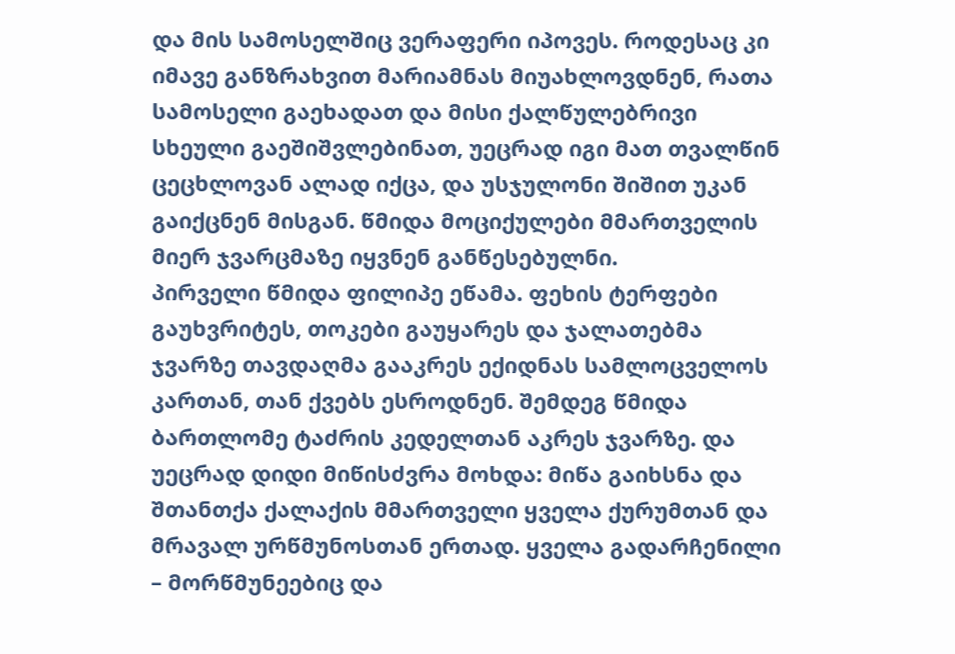და მის სამოსელშიც ვერაფერი იპოვეს. როდესაც კი იმავე განზრახვით მარიამნას მიუახლოვდნენ, რათა სამოსელი გაეხადათ და მისი ქალწულებრივი სხეული გაეშიშვლებინათ, უეცრად იგი მათ თვალწინ ცეცხლოვან ალად იქცა, და უსჯულონი შიშით უკან გაიქცნენ მისგან. წმიდა მოციქულები მმართველის მიერ ჯვარცმაზე იყვნენ განწესებულნი.
პირველი წმიდა ფილიპე ეწამა. ფეხის ტერფები გაუხვრიტეს, თოკები გაუყარეს და ჯალათებმა ჯვარზე თავდაღმა გააკრეს ექიდნას სამლოცველოს კართან, თან ქვებს ესროდნენ. შემდეგ წმიდა ბართლომე ტაძრის კედელთან აკრეს ჯვარზე. და უეცრად დიდი მიწისძვრა მოხდა: მიწა გაიხსნა და შთანთქა ქალაქის მმართველი ყველა ქურუმთან და მრავალ ურწმუნოსთან ერთად. ყველა გადარჩენილი – მორწმუნეებიც და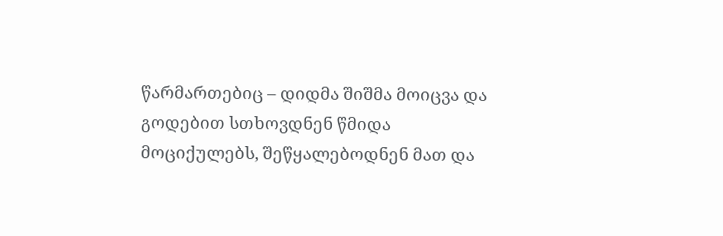წარმართებიც – დიდმა შიშმა მოიცვა და გოდებით სთხოვდნენ წმიდა მოციქულებს, შეწყალებოდნენ მათ და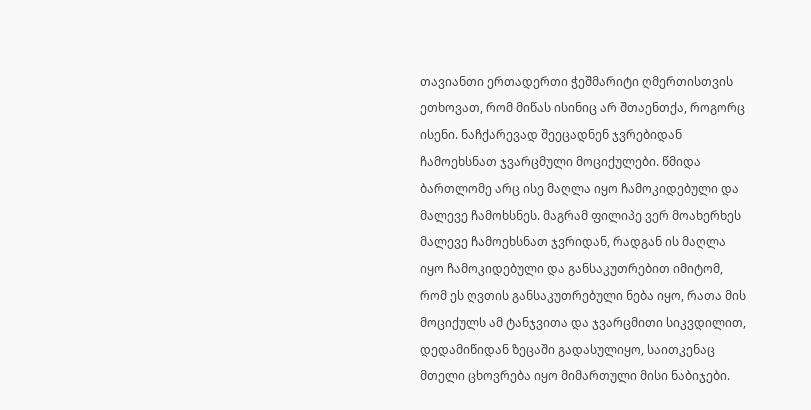თავიანთი ერთადერთი ჭეშმარიტი ღმერთისთვის ეთხოვათ, რომ მიწას ისინიც არ შთაენთქა, როგორც ისენი. ნაჩქარევად შეეცადნენ ჯვრებიდან ჩამოეხსნათ ჯვარცმული მოციქულები. წმიდა ბართლომე არც ისე მაღლა იყო ჩამოკიდებული და მალევე ჩამოხსნეს. მაგრამ ფილიპე ვერ მოახერხეს მალევე ჩამოეხსნათ ჯვრიდან, რადგან ის მაღლა იყო ჩამოკიდებული და განსაკუთრებით იმიტომ, რომ ეს ღვთის განსაკუთრებული ნება იყო, რათა მის მოციქულს ამ ტანჯვითა და ჯვარცმითი სიკვდილით, დედამიწიდან ზეცაში გადასულიყო, საითკენაც მთელი ცხოვრება იყო მიმართული მისი ნაბიჯები.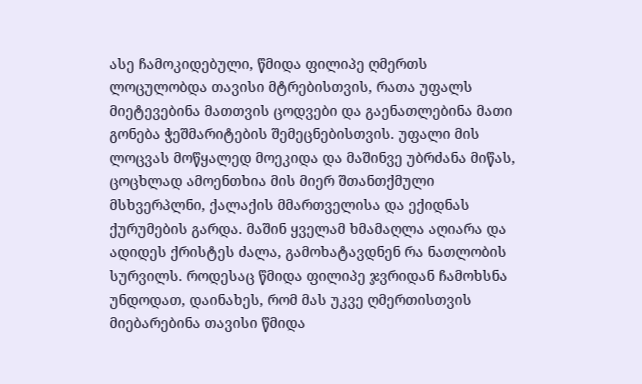ასე ჩამოკიდებული, წმიდა ფილიპე ღმერთს ლოცულობდა თავისი მტრებისთვის, რათა უფალს მიეტევებინა მათთვის ცოდვები და გაენათლებინა მათი გონება ჭეშმარიტების შემეცნებისთვის. უფალი მის ლოცვას მოწყალედ მოეკიდა და მაშინვე უბრძანა მიწას, ცოცხლად ამოენთხია მის მიერ შთანთქმული მსხვერპლნი, ქალაქის მმართველისა და ექიდნას ქურუმების გარდა. მაშინ ყველამ ხმამაღლა აღიარა და ადიდეს ქრისტეს ძალა, გამოხატავდნენ რა ნათლობის სურვილს. როდესაც წმიდა ფილიპე ჯვრიდან ჩამოხსნა უნდოდათ, დაინახეს, რომ მას უკვე ღმერთისთვის მიებარებინა თავისი წმიდა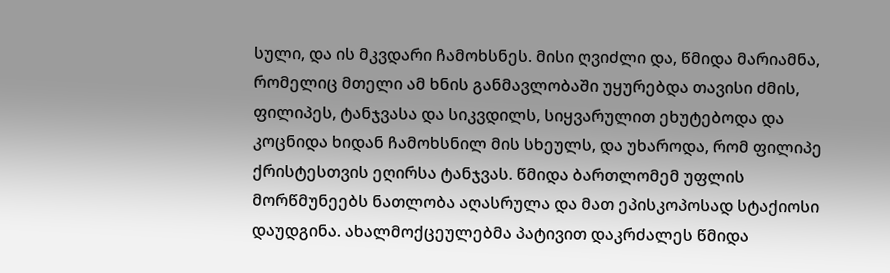სული, და ის მკვდარი ჩამოხსნეს. მისი ღვიძლი და, წმიდა მარიამნა, რომელიც მთელი ამ ხნის განმავლობაში უყურებდა თავისი ძმის, ფილიპეს, ტანჯვასა და სიკვდილს, სიყვარულით ეხუტებოდა და კოცნიდა ხიდან ჩამოხსნილ მის სხეულს, და უხაროდა, რომ ფილიპე ქრისტესთვის ეღირსა ტანჯვას. წმიდა ბართლომემ უფლის მორწმუნეებს ნათლობა აღასრულა და მათ ეპისკოპოსად სტაქიოსი დაუდგინა. ახალმოქცეულებმა პატივით დაკრძალეს წმიდა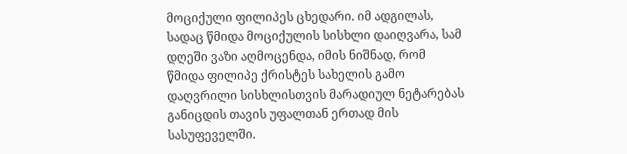მოციქული ფილიპეს ცხედარი. იმ ადგილას, სადაც წმიდა მოციქულის სისხლი დაიღვარა, სამ დღეში ვაზი აღმოცენდა, იმის ნიშნად, რომ წმიდა ფილიპე ქრისტეს სახელის გამო დაღვრილი სისხლისთვის მარადიულ ნეტარებას განიცდის თავის უფალთან ერთად მის სასუფეველში.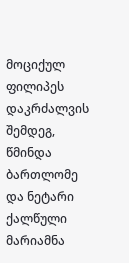მოციქულ ფილიპეს დაკრძალვის შემდეგ, წმინდა ბართლომე და ნეტარი ქალწული მარიამნა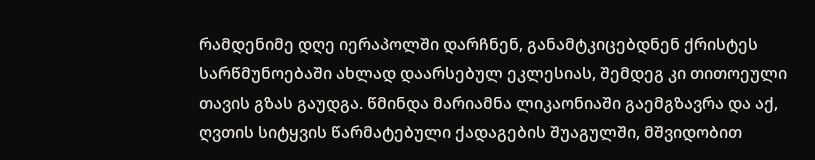რამდენიმე დღე იერაპოლში დარჩნენ, განამტკიცებდნენ ქრისტეს სარწმუნოებაში ახლად დაარსებულ ეკლესიას, შემდეგ კი თითოეული თავის გზას გაუდგა. წმინდა მარიამნა ლიკაონიაში გაემგზავრა და აქ, ღვთის სიტყვის წარმატებული ქადაგების შუაგულში, მშვიდობით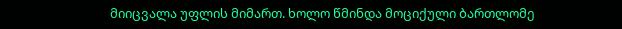მიიცვალა უფლის მიმართ. ხოლო წმინდა მოციქული ბართლომე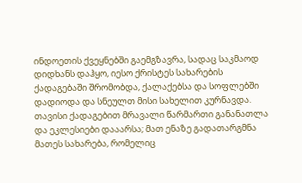ინდოეთის ქვეყნებში გაემგზავრა, სადაც საკმაოდ დიდხანს დაჰყო, იესო ქრისტეს სახარების ქადაგებაში შრომობდა, ქალაქებსა და სოფლებში დადიოდა და სნეულთ მისი სახელით კურნავდა. თავისი ქადაგებით მრავალი წარმართი განანათლა და ეკლესიები დააარსა; მათ ენაზე გადათარგმნა მათეს სახარება, რომელიც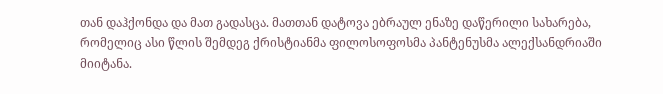თან დაჰქონდა და მათ გადასცა. მათთან დატოვა ებრაულ ენაზე დაწერილი სახარება, რომელიც ასი წლის შემდეგ ქრისტიანმა ფილოსოფოსმა პანტენუსმა ალექსანდრიაში მიიტანა.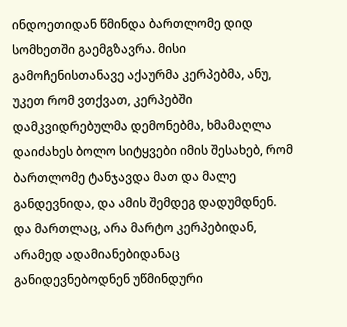ინდოეთიდან წმინდა ბართლომე დიდ სომხეთში გაემგზავრა. მისი გამოჩენისთანავე აქაურმა კერპებმა, ანუ, უკეთ რომ ვთქვათ, კერპებში დამკვიდრებულმა დემონებმა, ხმამაღლა დაიძახეს ბოლო სიტყვები იმის შესახებ, რომ ბართლომე ტანჯავდა მათ და მალე განდევნიდა, და ამის შემდეგ დადუმდნენ. და მართლაც, არა მარტო კერპებიდან, არამედ ადამიანებიდანაც განიდევნებოდნენ უწმინდური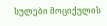სულები მოციქულის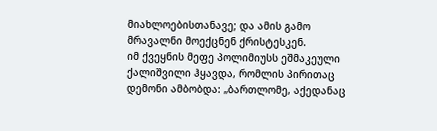მიახლოებისთანავე; და ამის გამო მრავალნი მოექცნენ ქრისტესკენ.
იმ ქვეყნის მეფე პოლიმიუსს ეშმაკეული ქალიშვილი ჰყავდა, რომლის პირითაც დემონი ამბობდა: „ბართლომე, აქედანაც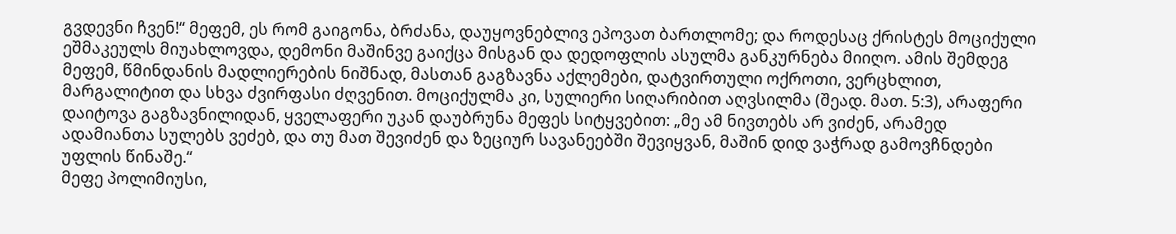გვდევნი ჩვენ!“ მეფემ, ეს რომ გაიგონა, ბრძანა, დაუყოვნებლივ ეპოვათ ბართლომე; და როდესაც ქრისტეს მოციქული ეშმაკეულს მიუახლოვდა, დემონი მაშინვე გაიქცა მისგან და დედოფლის ასულმა განკურნება მიიღო. ამის შემდეგ მეფემ, წმინდანის მადლიერების ნიშნად, მასთან გაგზავნა აქლემები, დატვირთული ოქროთი, ვერცხლით, მარგალიტით და სხვა ძვირფასი ძღვენით. მოციქულმა კი, სულიერი სიღარიბით აღვსილმა (შეად. მათ. 5:3), არაფერი დაიტოვა გაგზავნილიდან, ყველაფერი უკან დაუბრუნა მეფეს სიტყვებით: „მე ამ ნივთებს არ ვიძენ, არამედ ადამიანთა სულებს ვეძებ, და თუ მათ შევიძენ და ზეციურ სავანეებში შევიყვან, მაშინ დიდ ვაჭრად გამოვჩნდები უფლის წინაშე.“
მეფე პოლიმიუსი,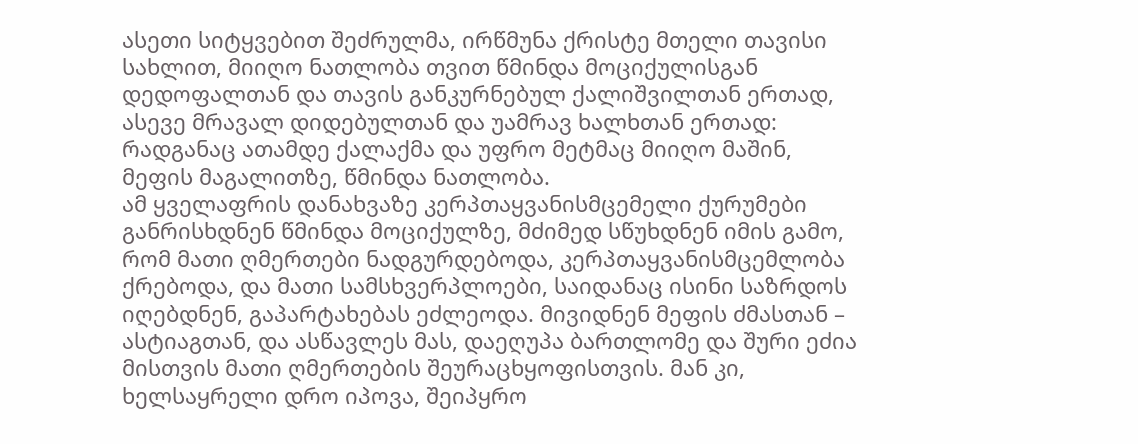ასეთი სიტყვებით შეძრულმა, ირწმუნა ქრისტე მთელი თავისი სახლით, მიიღო ნათლობა თვით წმინდა მოციქულისგან დედოფალთან და თავის განკურნებულ ქალიშვილთან ერთად, ასევე მრავალ დიდებულთან და უამრავ ხალხთან ერთად: რადგანაც ათამდე ქალაქმა და უფრო მეტმაც მიიღო მაშინ, მეფის მაგალითზე, წმინდა ნათლობა.
ამ ყველაფრის დანახვაზე კერპთაყვანისმცემელი ქურუმები განრისხდნენ წმინდა მოციქულზე, მძიმედ სწუხდნენ იმის გამო, რომ მათი ღმერთები ნადგურდებოდა, კერპთაყვანისმცემლობა ქრებოდა, და მათი სამსხვერპლოები, საიდანაც ისინი საზრდოს იღებდნენ, გაპარტახებას ეძლეოდა. მივიდნენ მეფის ძმასთან – ასტიაგთან, და ასწავლეს მას, დაეღუპა ბართლომე და შური ეძია მისთვის მათი ღმერთების შეურაცხყოფისთვის. მან კი, ხელსაყრელი დრო იპოვა, შეიპყრო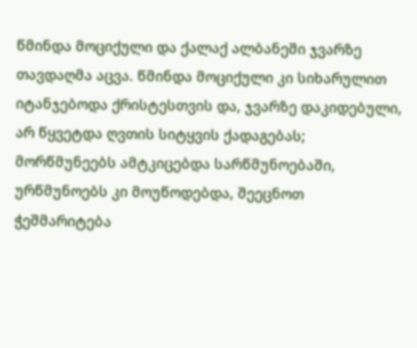წმინდა მოციქული და ქალაქ ალბანეში ჯვარზე თავდაღმა აცვა. წმინდა მოციქული კი სიხარულით იტანჯებოდა ქრისტესთვის და, ჯვარზე დაკიდებული, არ წყვეტდა ღვთის სიტყვის ქადაგებას; მორწმუნეებს ამტკიცებდა სარწმუნოებაში, ურწმუნოებს კი მოუწოდებდა, შეეცნოთ ჭეშმარიტება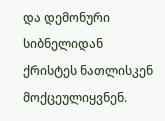და დემონური სიბნელიდან ქრისტეს ნათლისკენ მოქცეულიყვნენ.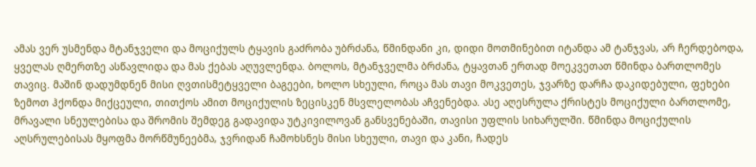ამას ვერ უსმენდა მტანჯველი და მოციქულს ტყავის გაძრობა უბრძანა, წმინდანი კი, დიდი მოთმინებით იტანდა ამ ტანჯვას, არ ჩერდებოდა, ყველას ღმერთზე ასწავლიდა და მას ქებას აღუვლენდა. ბოლოს, მტანჯველმა ბრძანა, ტყავთან ერთად მოეკვეთათ წმინდა ბართლომეს თავიც. მაშინ დადუმდნენ მისი ღვთისმეტყველი ბაგეები, ხოლო სხეული, როცა მას თავი მოკვეთეს, ჯვარზე დარჩა დაკიდებული, ფეხები ზემოთ ჰქონდა მიქცეული, თითქოს ამით მოციქულის ზეცისკენ მსვლელობას აჩვენებდა. ასე აღესრულა ქრისტეს მოციქული ბართლომე, მრავალი სნეულებისა და შრომის შემდეგ გადავიდა უტკივილოვან განსვენებაში, თავისი უფლის სიხარულში. წმინდა მოციქულის აღსრულებისას მყოფმა მორწმუნეებმა, ჯვრიდან ჩამოხსნეს მისი სხეული, თავი და კანი, ჩადეს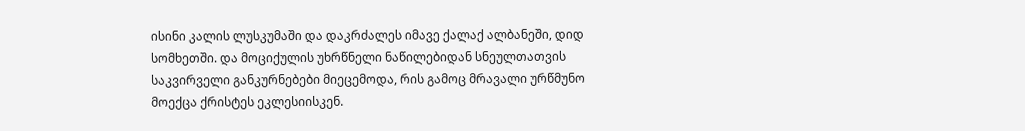ისინი კალის ლუსკუმაში და დაკრძალეს იმავე ქალაქ ალბანეში, დიდ სომხეთში. და მოციქულის უხრწნელი ნაწილებიდან სნეულთათვის საკვირველი განკურნებები მიეცემოდა, რის გამოც მრავალი ურწმუნო მოექცა ქრისტეს ეკლესიისკენ.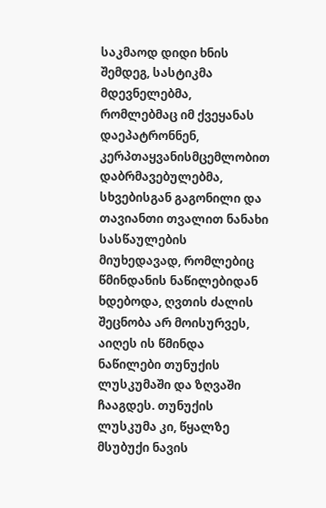საკმაოდ დიდი ხნის შემდეგ, სასტიკმა მდევნელებმა, რომლებმაც იმ ქვეყანას დაეპატრონნენ, კერპთაყვანისმცემლობით დაბრმავებულებმა, სხვებისგან გაგონილი და თავიანთი თვალით ნანახი სასწაულების მიუხედავად, რომლებიც წმინდანის ნაწილებიდან ხდებოდა, ღვთის ძალის შეცნობა არ მოისურვეს, აიღეს ის წმინდა ნაწილები თუნუქის ლუსკუმაში და ზღვაში ჩააგდეს. თუნუქის ლუსკუმა კი, წყალზე მსუბუქი ნავის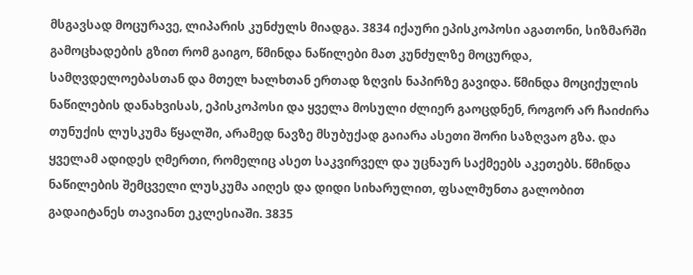მსგავსად მოცურავე, ლიპარის კუნძულს მიადგა. 3834 იქაური ეპისკოპოსი აგათონი, სიზმარში გამოცხადების გზით რომ გაიგო, წმინდა ნაწილები მათ კუნძულზე მოცურდა, სამღვდელოებასთან და მთელ ხალხთან ერთად ზღვის ნაპირზე გავიდა. წმინდა მოციქულის ნაწილების დანახვისას, ეპისკოპოსი და ყველა მოსული ძლიერ გაოცდნენ, როგორ არ ჩაიძირა თუნუქის ლუსკუმა წყალში, არამედ ნავზე მსუბუქად გაიარა ასეთი შორი საზღვაო გზა. და ყველამ ადიდეს ღმერთი, რომელიც ასეთ საკვირველ და უცნაურ საქმეებს აკეთებს. წმინდა ნაწილების შემცველი ლუსკუმა აიღეს და დიდი სიხარულით, ფსალმუნთა გალობით გადაიტანეს თავიანთ ეკლესიაში. 3835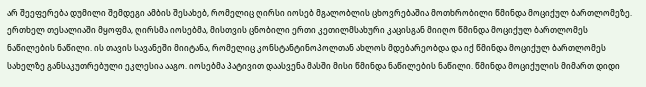არ შეეფერება დუმილი შემდეგი ამბის შესახებ, რომელიც ღირსი იოსებ მგალობლის ცხოვრებაშია მოთხრობილი წმინდა მოციქულ ბართლომეზე.
ერთხელ თესალიაში მყოფმა, ღირსმა იოსებმა, მისთვის ცნობილი ერთი კეთილმსახური კაცისგან მიიღო წმინდა მოციქულ ბართლომეს ნაწილების ნაწილი. ის თავის სავანეში მიიტანა, რომელიც კონსტანტინოპოლთან ახლოს მდებარეობდა და იქ წმინდა მოციქულ ბართლომეს სახელზე განსაკუთრებული ეკლესია ააგო. იოსებმა პატივით დაასვენა მასში მისი წმინდა ნაწილების ნაწილი. წმინდა მოციქულის მიმართ დიდი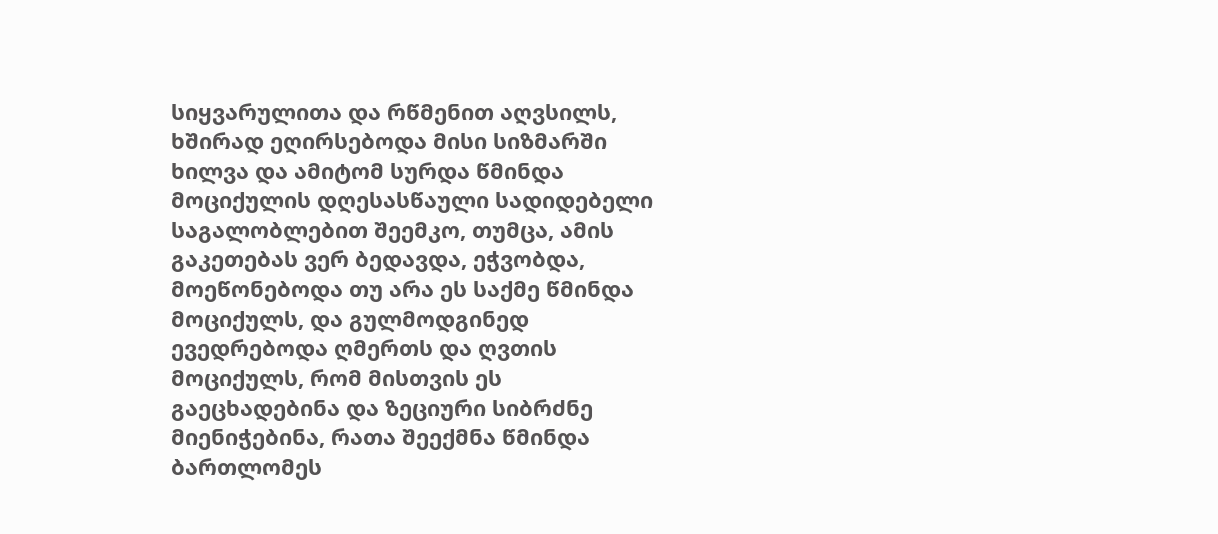სიყვარულითა და რწმენით აღვსილს, ხშირად ეღირსებოდა მისი სიზმარში ხილვა და ამიტომ სურდა წმინდა მოციქულის დღესასწაული სადიდებელი საგალობლებით შეემკო, თუმცა, ამის გაკეთებას ვერ ბედავდა, ეჭვობდა, მოეწონებოდა თუ არა ეს საქმე წმინდა მოციქულს, და გულმოდგინედ ევედრებოდა ღმერთს და ღვთის მოციქულს, რომ მისთვის ეს გაეცხადებინა და ზეციური სიბრძნე მიენიჭებინა, რათა შეექმნა წმინდა ბართლომეს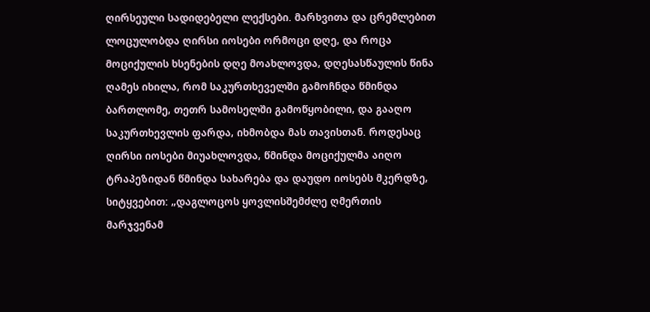ღირსეული სადიდებელი ლექსები. მარხვითა და ცრემლებით ლოცულობდა ღირსი იოსები ორმოცი დღე, და როცა მოციქულის ხსენების დღე მოახლოვდა, დღესასწაულის წინა ღამეს იხილა, რომ საკურთხეველში გამოჩნდა წმინდა ბართლომე, თეთრ სამოსელში გამოწყობილი, და გააღო საკურთხევლის ფარდა, იხმობდა მას თავისთან. როდესაც ღირსი იოსები მიუახლოვდა, წმინდა მოციქულმა აიღო ტრაპეზიდან წმინდა სახარება და დაუდო იოსებს მკერდზე, სიტყვებით: „დაგლოცოს ყოვლისშემძლე ღმერთის მარჯვენამ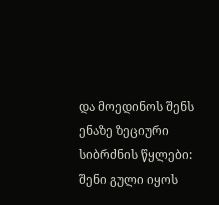და მოედინოს შენს ენაზე ზეციური სიბრძნის წყლები: შენი გული იყოს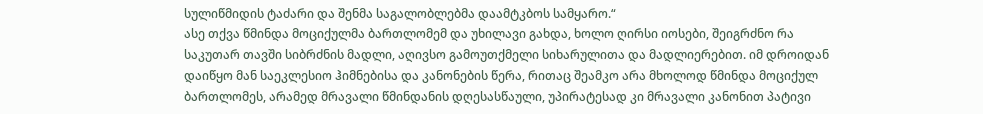სულიწმიდის ტაძარი და შენმა საგალობლებმა დაამტკბოს სამყარო.“
ასე თქვა წმინდა მოციქულმა ბართლომემ და უხილავი გახდა, ხოლო ღირსი იოსები, შეიგრძნო რა საკუთარ თავში სიბრძნის მადლი, აღივსო გამოუთქმელი სიხარულითა და მადლიერებით. იმ დროიდან დაიწყო მან საეკლესიო ჰიმნებისა და კანონების წერა, რითაც შეამკო არა მხოლოდ წმინდა მოციქულ ბართლომეს, არამედ მრავალი წმინდანის დღესასწაული, უპირატესად კი მრავალი კანონით პატივი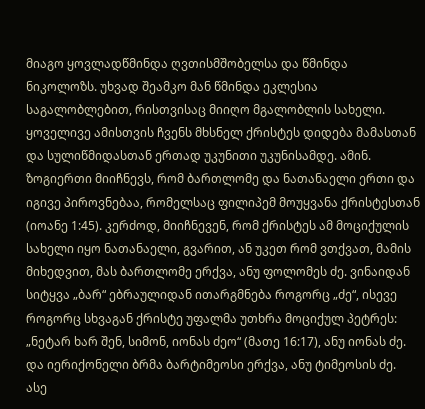მიაგო ყოვლადწმინდა ღვთისმშობელსა და წმინდა ნიკოლოზს. უხვად შეამკო მან წმინდა ეკლესია საგალობლებით, რისთვისაც მიიღო მგალობლის სახელი. ყოველივე ამისთვის ჩვენს მხსნელ ქრისტეს დიდება მამასთან და სულიწმიდასთან ერთად უკუნითი უკუნისამდე. ამინ.
ზოგიერთი მიიჩნევს, რომ ბართლომე და ნათანაელი ერთი და იგივე პიროვნებაა, რომელსაც ფილიპემ მოუყვანა ქრისტესთან (იოანე 1:45). კერძოდ, მიიჩნევენ, რომ ქრისტეს ამ მოციქულის სახელი იყო ნათანაელი, გვარით, ან უკეთ რომ ვთქვათ, მამის მიხედვით, მას ბართლომე ერქვა, ანუ ფოლომეს ძე. ვინაიდან სიტყვა „ბარ“ ებრაულიდან ითარგმნება როგორც „ძე“, ისევე როგორც სხვაგან ქრისტე უფალმა უთხრა მოციქულ პეტრეს: „ნეტარ ხარ შენ, სიმონ, იონას ძეო“ (მათე 16:17), ანუ იონას ძე. და იერიქონელი ბრმა ბარტიმეოსი ერქვა, ანუ ტიმეოსის ძე.
ასე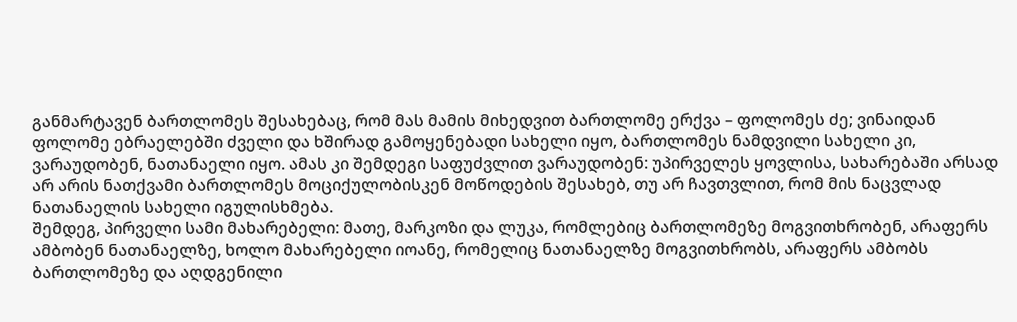განმარტავენ ბართლომეს შესახებაც, რომ მას მამის მიხედვით ბართლომე ერქვა – ფოლომეს ძე; ვინაიდან ფოლომე ებრაელებში ძველი და ხშირად გამოყენებადი სახელი იყო, ბართლომეს ნამდვილი სახელი კი, ვარაუდობენ, ნათანაელი იყო. ამას კი შემდეგი საფუძვლით ვარაუდობენ: უპირველეს ყოვლისა, სახარებაში არსად არ არის ნათქვამი ბართლომეს მოციქულობისკენ მოწოდების შესახებ, თუ არ ჩავთვლით, რომ მის ნაცვლად ნათანაელის სახელი იგულისხმება.
შემდეგ, პირველი სამი მახარებელი: მათე, მარკოზი და ლუკა, რომლებიც ბართლომეზე მოგვითხრობენ, არაფერს ამბობენ ნათანაელზე, ხოლო მახარებელი იოანე, რომელიც ნათანაელზე მოგვითხრობს, არაფერს ამბობს ბართლომეზე და აღდგენილი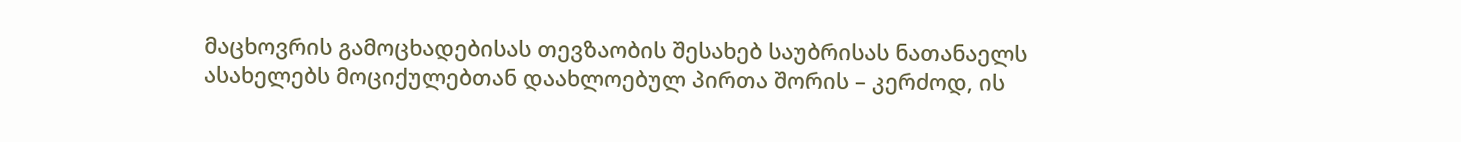მაცხოვრის გამოცხადებისას თევზაობის შესახებ საუბრისას ნათანაელს ასახელებს მოციქულებთან დაახლოებულ პირთა შორის – კერძოდ, ის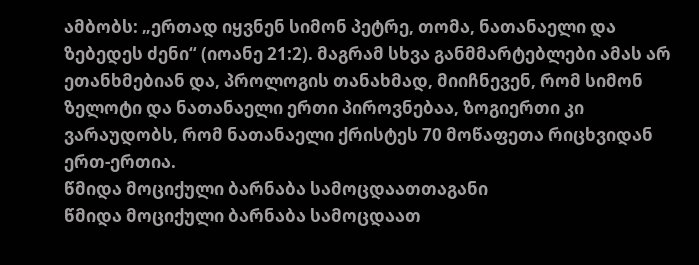ამბობს: „ერთად იყვნენ სიმონ პეტრე, თომა, ნათანაელი და ზებედეს ძენი“ (იოანე 21:2). მაგრამ სხვა განმმარტებლები ამას არ ეთანხმებიან და, პროლოგის თანახმად, მიიჩნევენ, რომ სიმონ ზელოტი და ნათანაელი ერთი პიროვნებაა, ზოგიერთი კი ვარაუდობს, რომ ნათანაელი ქრისტეს 70 მოწაფეთა რიცხვიდან ერთ-ერთია.
წმიდა მოციქული ბარნაბა სამოცდაათთაგანი
წმიდა მოციქული ბარნაბა სამოცდაათ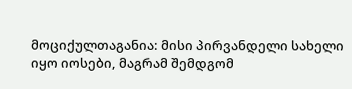მოციქულთაგანია: მისი პირვანდელი სახელი იყო იოსები, მაგრამ შემდგომ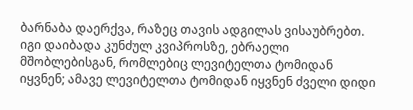ბარნაბა დაერქვა, რაზეც თავის ადგილას ვისაუბრებთ. იგი დაიბადა კუნძულ კვიპროსზე, ებრაელი მშობლებისგან, რომლებიც ლევიტელთა ტომიდან იყვნენ; ამავე ლევიტელთა ტომიდან იყვნენ ძველი დიდი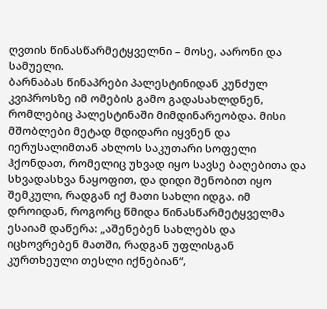ღვთის წინასწარმეტყველნი – მოსე, აარონი და სამუელი.
ბარნაბას წინაპრები პალესტინიდან კუნძულ კვიპროსზე იმ ომების გამო გადასახლდნენ, რომლებიც პალესტინაში მიმდინარეობდა. მისი მშობლები მეტად მდიდარი იყვნენ და იერუსალიმთან ახლოს საკუთარი სოფელი ჰქონდათ, რომელიც უხვად იყო სავსე ბაღებითა და სხვადასხვა ნაყოფით, და დიდი შენობით იყო შემკული, რადგან იქ მათი სახლი იდგა. იმ დროიდან, როგორც წმიდა წინასწარმეტყველმა ესაიამ დაწერა: „აშენებენ სახლებს და იცხოვრებენ მათში, რადგან უფლისგან კურთხეული თესლი იქნებიან“,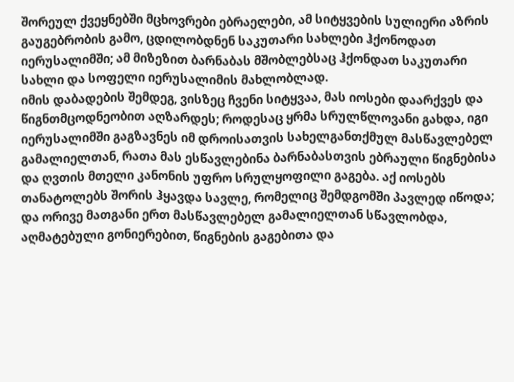შორეულ ქვეყნებში მცხოვრები ებრაელები, ამ სიტყვების სულიერი აზრის გაუგებრობის გამო, ცდილობდნენ საკუთარი სახლები ჰქონოდათ იერუსალიმში; ამ მიზეზით ბარნაბას მშობლებსაც ჰქონდათ საკუთარი სახლი და სოფელი იერუსალიმის მახლობლად.
იმის დაბადების შემდეგ, ვისზეც ჩვენი სიტყვაა, მას იოსები დაარქვეს და წიგნთმცოდნეობით აღზარდეს; როდესაც ყრმა სრულწლოვანი გახდა, იგი იერუსალიმში გაგზავნეს იმ დროისათვის სახელგანთქმულ მასწავლებელ გამალიელთან, რათა მას ესწავლებინა ბარნაბასთვის ებრაული წიგნებისა და ღვთის მთელი კანონის უფრო სრულყოფილი გაგება. აქ იოსებს თანატოლებს შორის ჰყავდა სავლე, რომელიც შემდგომში პავლედ იწოდა; და ორივე მათგანი ერთ მასწავლებელ გამალიელთან სწავლობდა, აღმატებული გონიერებით, წიგნების გაგებითა და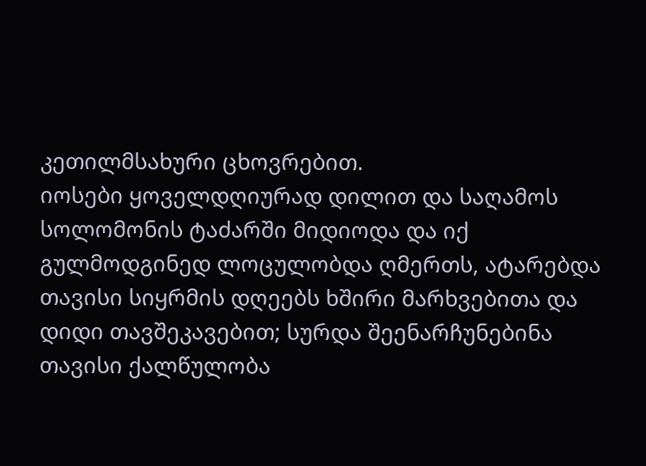კეთილმსახური ცხოვრებით.
იოსები ყოველდღიურად დილით და საღამოს სოლომონის ტაძარში მიდიოდა და იქ გულმოდგინედ ლოცულობდა ღმერთს, ატარებდა თავისი სიყრმის დღეებს ხშირი მარხვებითა და დიდი თავშეკავებით; სურდა შეენარჩუნებინა თავისი ქალწულობა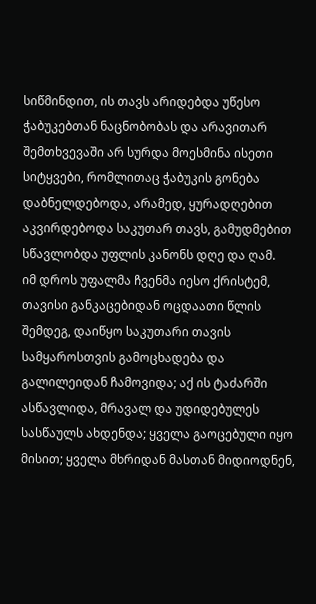სიწმინდით, ის თავს არიდებდა უწესო ჭაბუკებთან ნაცნობობას და არავითარ შემთხვევაში არ სურდა მოესმინა ისეთი სიტყვები, რომლითაც ჭაბუკის გონება დაბნელდებოდა, არამედ, ყურადღებით აკვირდებოდა საკუთარ თავს, გამუდმებით სწავლობდა უფლის კანონს დღე და ღამ.
იმ დროს უფალმა ჩვენმა იესო ქრისტემ, თავისი განკაცებიდან ოცდაათი წლის შემდეგ, დაიწყო საკუთარი თავის სამყაროსთვის გამოცხადება და გალილეიდან ჩამოვიდა; აქ ის ტაძარში ასწავლიდა, მრავალ და უდიდებულეს სასწაულს ახდენდა; ყველა გაოცებული იყო მისით; ყველა მხრიდან მასთან მიდიოდნენ,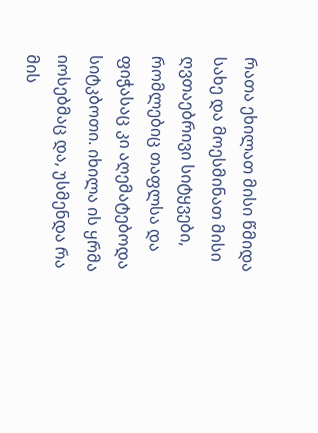რათა ეხილათ მისი წმიდა სახე და მოესმინათ მისი ღვთაებრივი სიტყვები, რომლებიც თაფლსა და ფიჭასაც კი აღემატებოდა სიტკბოთი. იხილა ის ყრმა იოსებმაც და, უსმენდა რა მის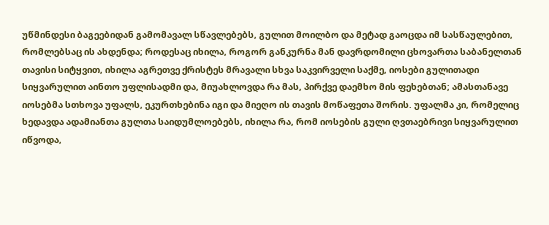უწმინდესი ბაგეებიდან გამომავალ სწავლებებს, გულით მოილბო და მეტად გაოცდა იმ სასწაულებით, რომლებსაც ის ახდენდა; როდესაც იხილა, როგორ განკურნა მან დავრდომილი ცხოვართა საბანელთან თავისი სიტყვით, იხილა აგრეთვე ქრისტეს მრავალი სხვა საკვირველი საქმე, იოსები გულითადი სიყვარულით აინთო უფლისადმი და, მიუახლოვდა რა მას, პირქვე დაემხო მის ფეხებთან; ამასთანავე იოსებმა სთხოვა უფალს, ეკურთხებინა იგი და მიეღო ის თავის მოწაფეთა შორის. უფალმა კი, რომელიც ხედავდა ადამიანთა გულთა საიდუმლოებებს, იხილა რა, რომ იოსების გული ღვთაებრივი სიყვარულით იწვოდა,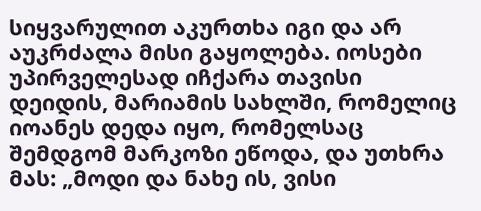სიყვარულით აკურთხა იგი და არ აუკრძალა მისი გაყოლება. იოსები უპირველესად იჩქარა თავისი დეიდის, მარიამის სახლში, რომელიც იოანეს დედა იყო, რომელსაც შემდგომ მარკოზი ეწოდა, და უთხრა მას: „მოდი და ნახე ის, ვისი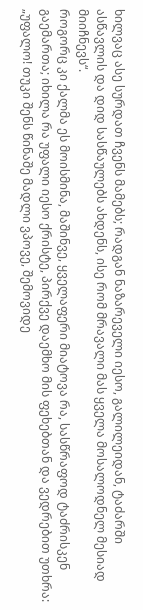ხილვაც ასე სურდათ ჩვენს მამებს; რადგან ნაზარეველი იესო, გალილეიდან, ტაძარში ასწავლის და დიდ სასწაულებს ახდენს, ისე რომ მრავალი მას ყველა მოსალოდნელ მესიად მიიჩნევს“.
როგორც კი ქალმა ეს მოისმინა, მაშინვე, ყველაფერი მიატოვა რა, სასწრაფოდ ტაძრისკენ გაემართა; იხილა რა უფალი იესო ქრისტე, პირქვე დაემხო მის ფეხებთან და ვედრებით უთხრა: „უფალო! თუკი შენს წინაშე მადლი ვპოვე, შემოვიდე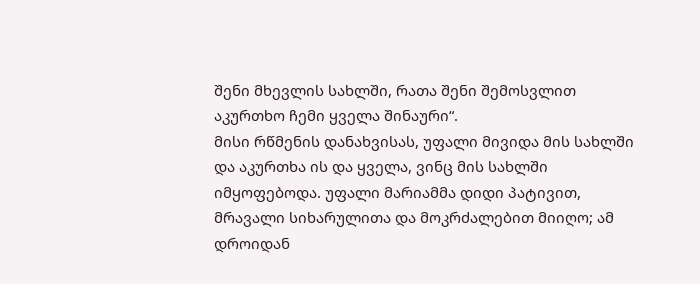შენი მხევლის სახლში, რათა შენი შემოსვლით აკურთხო ჩემი ყველა შინაური“.
მისი რწმენის დანახვისას, უფალი მივიდა მის სახლში და აკურთხა ის და ყველა, ვინც მის სახლში იმყოფებოდა. უფალი მარიამმა დიდი პატივით, მრავალი სიხარულითა და მოკრძალებით მიიღო; ამ დროიდან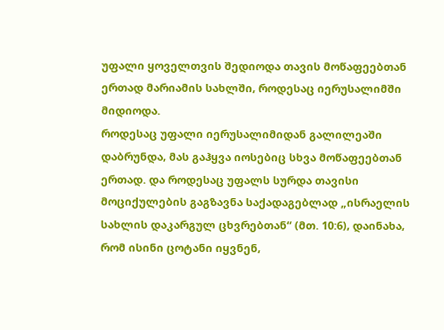უფალი ყოველთვის შედიოდა თავის მოწაფეებთან ერთად მარიამის სახლში, როდესაც იერუსალიმში მიდიოდა.
როდესაც უფალი იერუსალიმიდან გალილეაში დაბრუნდა, მას გაჰყვა იოსებიც სხვა მოწაფეებთან ერთად. და როდესაც უფალს სურდა თავისი მოციქულების გაგზავნა საქადაგებლად „ისრაელის სახლის დაკარგულ ცხვრებთან“ (მთ. 10:6), დაინახა, რომ ისინი ცოტანი იყვნენ,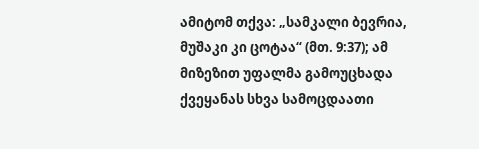ამიტომ თქვა: „სამკალი ბევრია, მუშაკი კი ცოტაა“ (მთ. 9:37); ამ მიზეზით უფალმა გამოუცხადა ქვეყანას სხვა სამოცდაათი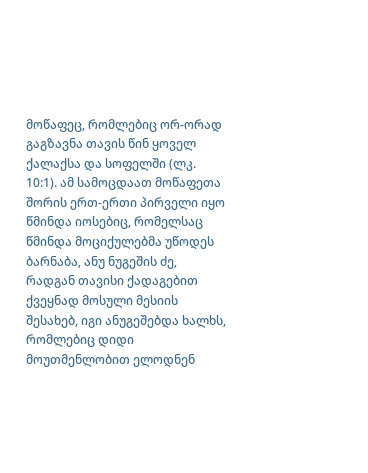მოწაფეც, რომლებიც ორ-ორად გაგზავნა თავის წინ ყოველ ქალაქსა და სოფელში (ლკ. 10:1). ამ სამოცდაათ მოწაფეთა შორის ერთ-ერთი პირველი იყო წმინდა იოსებიც, რომელსაც წმინდა მოციქულებმა უწოდეს ბარნაბა, ანუ ნუგეშის ძე, რადგან თავისი ქადაგებით ქვეყნად მოსული მესიის შესახებ, იგი ანუგეშებდა ხალხს, რომლებიც დიდი მოუთმენლობით ელოდნენ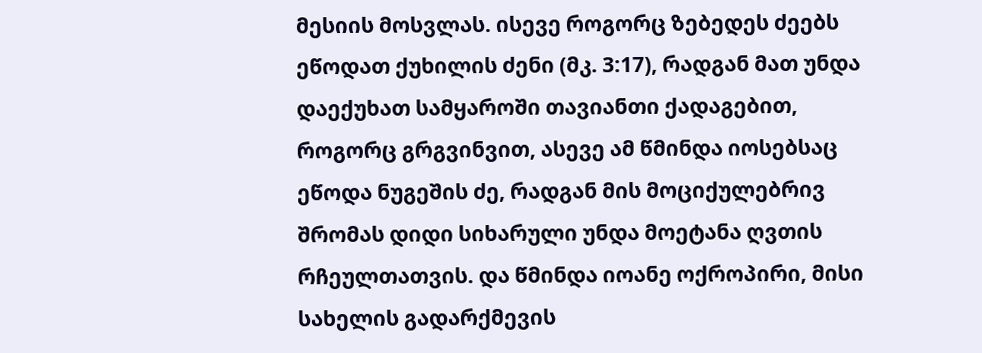მესიის მოსვლას. ისევე როგორც ზებედეს ძეებს ეწოდათ ქუხილის ძენი (მკ. 3:17), რადგან მათ უნდა დაექუხათ სამყაროში თავიანთი ქადაგებით, როგორც გრგვინვით, ასევე ამ წმინდა იოსებსაც ეწოდა ნუგეშის ძე, რადგან მის მოციქულებრივ შრომას დიდი სიხარული უნდა მოეტანა ღვთის რჩეულთათვის. და წმინდა იოანე ოქროპირი, მისი სახელის გადარქმევის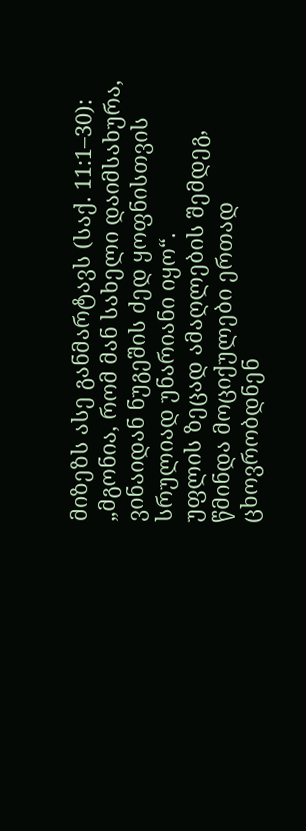მიზეზს ასე განმარტავს (საქ. 11:1–30): „მგონია, რომ მან სახელი დაიმსახურა, ვინაიდან ნუგეშის ძედ ყოფნისთვის სრულიად უნარიანი იყო“.
უფლის ზეცად ამაღლების შემდეგ, წმინდა მოციქულები ერთად ცხოვრობდნენ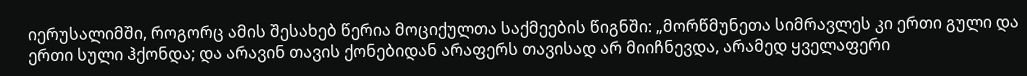იერუსალიმში, როგორც ამის შესახებ წერია მოციქულთა საქმეების წიგნში: „მორწმუნეთა სიმრავლეს კი ერთი გული და ერთი სული ჰქონდა; და არავინ თავის ქონებიდან არაფერს თავისად არ მიიჩნევდა, არამედ ყველაფერი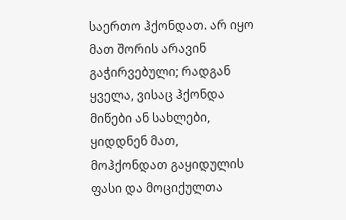საერთო ჰქონდათ. არ იყო მათ შორის არავინ გაჭირვებული; რადგან ყველა, ვისაც ჰქონდა მიწები ან სახლები, ყიდდნენ მათ, მოჰქონდათ გაყიდულის ფასი და მოციქულთა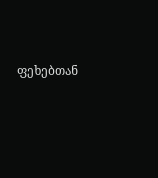ფეხებთან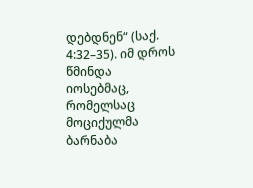დებდნენ“ (საქ. 4:32–35). იმ დროს წმინდა იოსებმაც, რომელსაც მოციქულმა ბარნაბა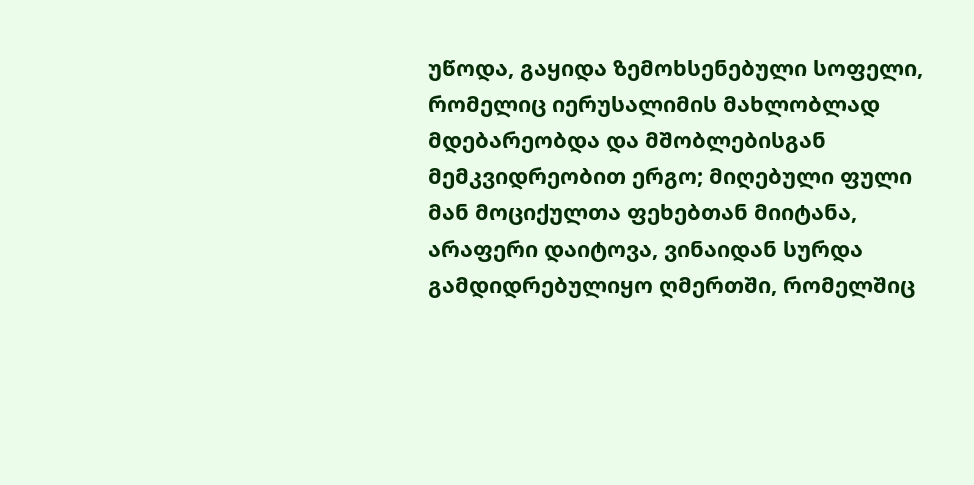უწოდა, გაყიდა ზემოხსენებული სოფელი, რომელიც იერუსალიმის მახლობლად მდებარეობდა და მშობლებისგან მემკვიდრეობით ერგო; მიღებული ფული მან მოციქულთა ფეხებთან მიიტანა, არაფერი დაიტოვა, ვინაიდან სურდა გამდიდრებულიყო ღმერთში, რომელშიც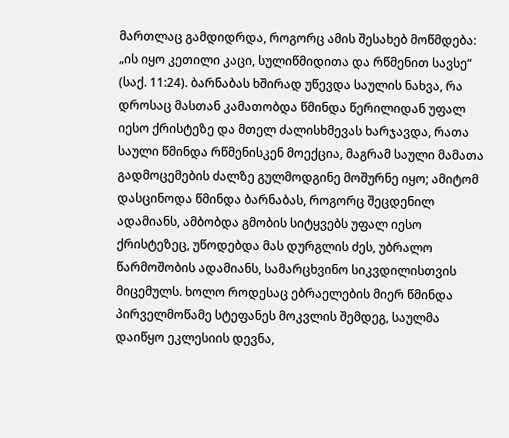მართლაც გამდიდრდა, როგორც ამის შესახებ მოწმდება: „ის იყო კეთილი კაცი, სულიწმიდითა და რწმენით სავსე“ (საქ. 11:24). ბარნაბას ხშირად უწევდა საულის ნახვა, რა დროსაც მასთან კამათობდა წმინდა წერილიდან უფალ იესო ქრისტეზე და მთელ ძალისხმევას ხარჯავდა, რათა საული წმინდა რწმენისკენ მოექცია, მაგრამ საული მამათა გადმოცემების ძალზე გულმოდგინე მოშურნე იყო; ამიტომ დასცინოდა წმინდა ბარნაბას, როგორც შეცდენილ ადამიანს, ამბობდა გმობის სიტყვებს უფალ იესო ქრისტეზეც, უწოდებდა მას დურგლის ძეს, უბრალო წარმოშობის ადამიანს, სამარცხვინო სიკვდილისთვის მიცემულს. ხოლო როდესაც ებრაელების მიერ წმინდა პირველმოწამე სტეფანეს მოკვლის შემდეგ, საულმა დაიწყო ეკლესიის დევნა,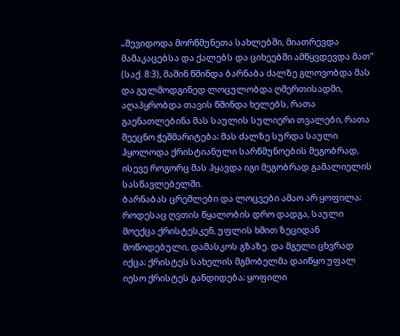„შევიდოდა მორწმუნეთა სახლებში, მიათრევდა მამაკაცებსა და ქალებს და ციხეებში ამწყვდევდა მათ“ (საქ. 8:3), მაშინ წმინდა ბარნაბა ძალზე გლოვობდა მას და გულმოდგინედ ლოცულობდა ღმერთისადმი, აღაპყრობდა თავის წმინდა ხელებს, რათა გაენათლებინა მას საულის სულიერი თვალები, რათა შეეცნო ჭეშმარიტება; მას ძალზე სურდა საული ჰყოლოდა ქრისტიანული სარწმუნოების მეგობრად, ისევე როგორც მას ჰყავდა იგი მეგობრად გამალიელის სასწავლებელში.
ბარნაბას ცრემლები და ლოცვები ამაო არ ყოფილა; როდესაც ღვთის წყალობის დრო დადგა, საული მოექცა ქრისტესკენ, უფლის ხმით ზეციდან მოწოდებული, დამასკოს გზაზე. და მგელი ცხვრად იქცა; ქრისტეს სახელის მგმობელმა დაიწყო უფალ იესო ქრისტეს განდიდება; ყოფილი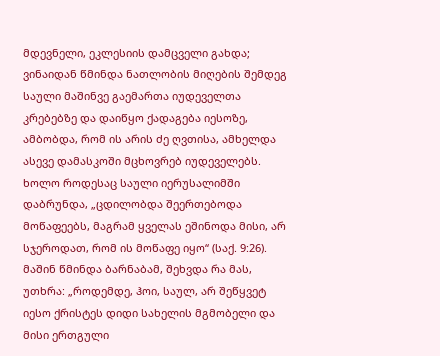მდევნელი, ეკლესიის დამცველი გახდა; ვინაიდან წმინდა ნათლობის მიღების შემდეგ საული მაშინვე გაემართა იუდეველთა კრებებზე და დაიწყო ქადაგება იესოზე, ამბობდა, რომ ის არის ძე ღვთისა, ამხელდა ასევე დამასკოში მცხოვრებ იუდეველებს. ხოლო როდესაც საული იერუსალიმში დაბრუნდა, „ცდილობდა შეერთებოდა მოწაფეებს, მაგრამ ყველას ეშინოდა მისი, არ სჯეროდათ, რომ ის მოწაფე იყო“ (საქ. 9:26). მაშინ წმინდა ბარნაბამ, შეხვდა რა მას, უთხრა: „როდემდე, ჰოი, საულ, არ შეწყვეტ იესო ქრისტეს დიდი სახელის მგმობელი და მისი ერთგული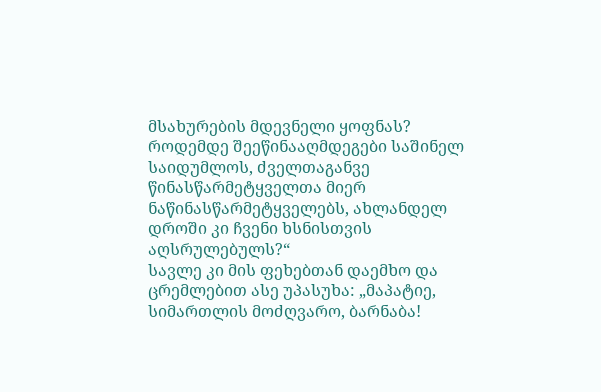მსახურების მდევნელი ყოფნას? როდემდე შეეწინააღმდეგები საშინელ საიდუმლოს, ძველთაგანვე წინასწარმეტყველთა მიერ ნაწინასწარმეტყველებს, ახლანდელ დროში კი ჩვენი ხსნისთვის აღსრულებულს?“
სავლე კი მის ფეხებთან დაემხო და ცრემლებით ასე უპასუხა: „მაპატიე, სიმართლის მოძღვარო, ბარნაბა!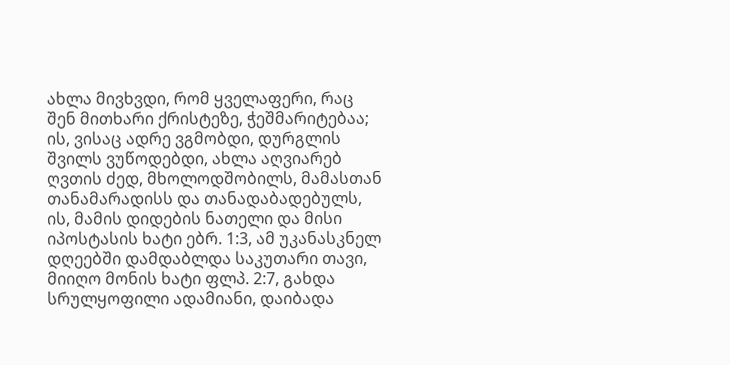ახლა მივხვდი, რომ ყველაფერი, რაც შენ მითხარი ქრისტეზე, ჭეშმარიტებაა; ის, ვისაც ადრე ვგმობდი, დურგლის შვილს ვუწოდებდი, ახლა აღვიარებ ღვთის ძედ, მხოლოდშობილს, მამასთან თანამარადისს და თანადაბადებულს, ის, მამის დიდების ნათელი და მისი იპოსტასის ხატი ებრ. 1:3, ამ უკანასკნელ დღეებში დამდაბლდა საკუთარი თავი, მიიღო მონის ხატი ფლპ. 2:7, გახდა სრულყოფილი ადამიანი, დაიბადა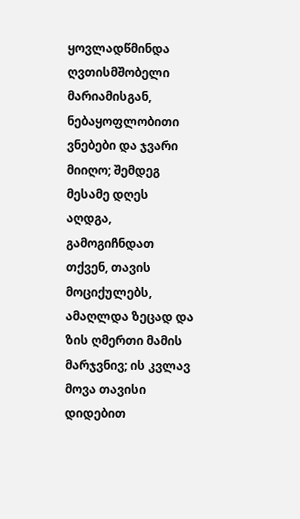ყოვლადწმინდა ღვთისმშობელი მარიამისგან, ნებაყოფლობითი ვნებები და ჯვარი მიიღო; შემდეგ მესამე დღეს აღდგა, გამოგიჩნდათ თქვენ, თავის მოციქულებს, ამაღლდა ზეცად და ზის ღმერთი მამის მარჯვნივ; ის კვლავ მოვა თავისი დიდებით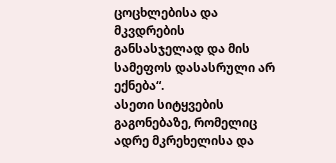ცოცხლებისა და მკვდრების განსასჯელად და მის სამეფოს დასასრული არ ექნება“.
ასეთი სიტყვების გაგონებაზე, რომელიც ადრე მკრეხელისა და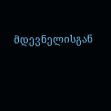მდევნელისგან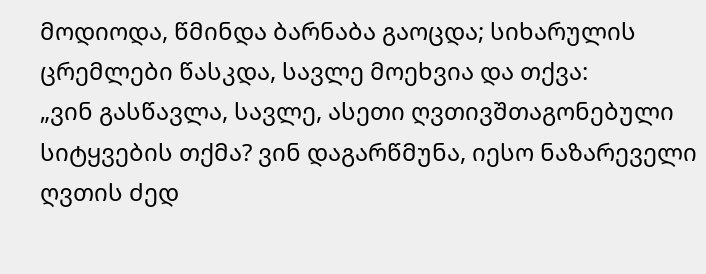მოდიოდა, წმინდა ბარნაბა გაოცდა; სიხარულის ცრემლები წასკდა, სავლე მოეხვია და თქვა:
„ვინ გასწავლა, სავლე, ასეთი ღვთივშთაგონებული სიტყვების თქმა? ვინ დაგარწმუნა, იესო ნაზარეველი ღვთის ძედ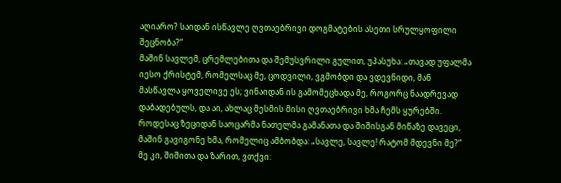აღიარო? საიდან ისწავლე ღვთაებრივი დოგმატების ასეთი სრულყოფილი შეცნობა?“
მაშინ სავლემ, ცრემლებითა და შემუსვრილი გულით, უპასუხა: „თავად უფალმა იესო ქრისტემ, რომელსაც მე, ცოდვილი, ვგმობდი და ვდევნიდი, მან მასწავლა ყოველივე ეს; ვინაიდან ის გამომეცხადა მე, როგორც ნაადრევად დაბადებულს, და აი, ახლაც მესმის მისი ღვთაებრივი ხმა ჩემს ყურებში. როდესაც ზეციდან საოცარმა ნათელმა გამანათა და შიშისგან მიწაზე დავეცი, მაშინ გავიგონე ხმა, რომელიც ამბობდა: „სავლე, სავლე! რატომ მდევნი მე?“ მე კი, შიშითა და ზარით, ვთქვი: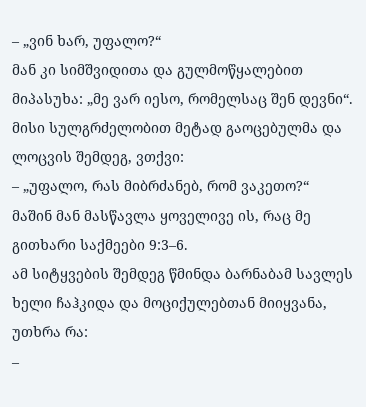– „ვინ ხარ, უფალო?“
მან კი სიმშვიდითა და გულმოწყალებით მიპასუხა: „მე ვარ იესო, რომელსაც შენ დევნი“.
მისი სულგრძელობით მეტად გაოცებულმა და ლოცვის შემდეგ, ვთქვი:
– „უფალო, რას მიბრძანებ, რომ ვაკეთო?“
მაშინ მან მასწავლა ყოველივე ის, რაც მე გითხარი საქმეები 9:3–6.
ამ სიტყვების შემდეგ წმინდა ბარნაბამ სავლეს ხელი ჩაჰკიდა და მოციქულებთან მიიყვანა, უთხრა რა:
–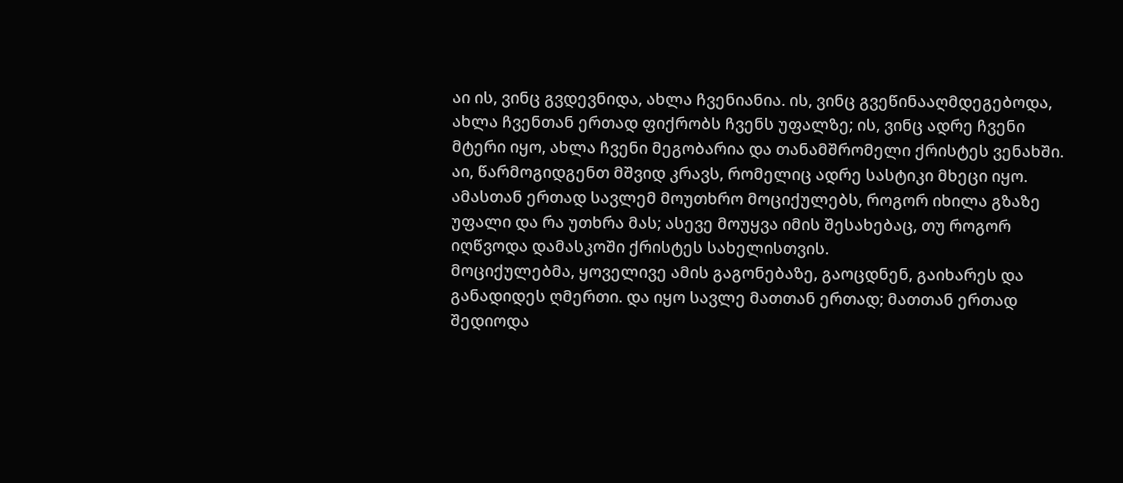აი ის, ვინც გვდევნიდა, ახლა ჩვენიანია. ის, ვინც გვეწინააღმდეგებოდა, ახლა ჩვენთან ერთად ფიქრობს ჩვენს უფალზე; ის, ვინც ადრე ჩვენი მტერი იყო, ახლა ჩვენი მეგობარია და თანამშრომელი ქრისტეს ვენახში. აი, წარმოგიდგენთ მშვიდ კრავს, რომელიც ადრე სასტიკი მხეცი იყო.
ამასთან ერთად სავლემ მოუთხრო მოციქულებს, როგორ იხილა გზაზე უფალი და რა უთხრა მას; ასევე მოუყვა იმის შესახებაც, თუ როგორ იღწვოდა დამასკოში ქრისტეს სახელისთვის.
მოციქულებმა, ყოველივე ამის გაგონებაზე, გაოცდნენ, გაიხარეს და განადიდეს ღმერთი. და იყო სავლე მათთან ერთად; მათთან ერთად შედიოდა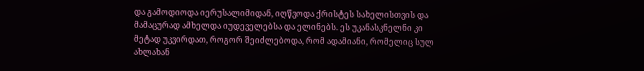და გამოდიოდა იერუსალიმიდან, იღწვოდა ქრისტეს სახელისთვის და მამაცურად ამხელდა იუდეველებსა და ელინებს. ეს უკანასკნელნი კი მეტად უკვირდათ, როგორ შეიძლებოდა, რომ ადამიანი, რომელიც სულ ახლახან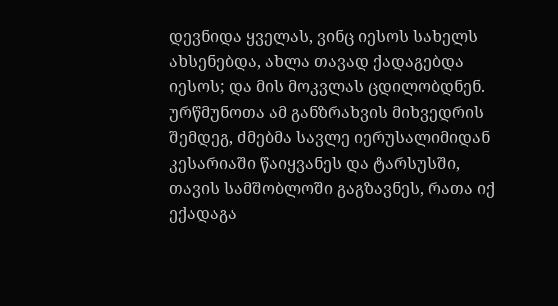დევნიდა ყველას, ვინც იესოს სახელს ახსენებდა, ახლა თავად ქადაგებდა იესოს; და მის მოკვლას ცდილობდნენ. ურწმუნოთა ამ განზრახვის მიხვედრის შემდეგ, ძმებმა სავლე იერუსალიმიდან კესარიაში წაიყვანეს და ტარსუსში, თავის სამშობლოში გაგზავნეს, რათა იქ ექადაგა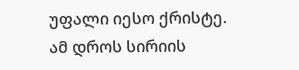უფალი იესო ქრისტე.
ამ დროს სირიის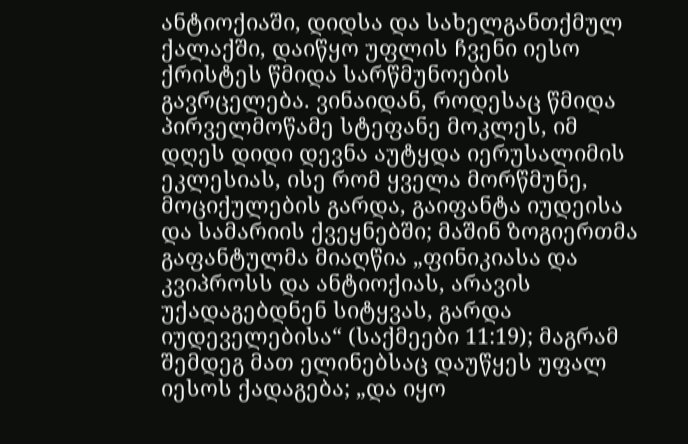ანტიოქიაში, დიდსა და სახელგანთქმულ ქალაქში, დაიწყო უფლის ჩვენი იესო ქრისტეს წმიდა სარწმუნოების გავრცელება. ვინაიდან, როდესაც წმიდა პირველმოწამე სტეფანე მოკლეს, იმ დღეს დიდი დევნა აუტყდა იერუსალიმის ეკლესიას, ისე რომ ყველა მორწმუნე, მოციქულების გარდა, გაიფანტა იუდეისა და სამარიის ქვეყნებში; მაშინ ზოგიერთმა გაფანტულმა მიაღწია „ფინიკიასა და კვიპროსს და ანტიოქიას, არავის უქადაგებდნენ სიტყვას, გარდა იუდეველებისა“ (საქმეები 11:19); მაგრამ შემდეგ მათ ელინებსაც დაუწყეს უფალ იესოს ქადაგება; „და იყო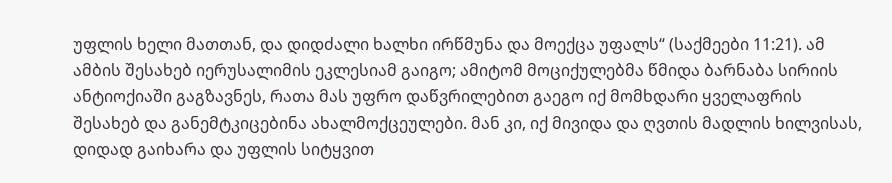უფლის ხელი მათთან, და დიდძალი ხალხი ირწმუნა და მოექცა უფალს“ (საქმეები 11:21). ამ ამბის შესახებ იერუსალიმის ეკლესიამ გაიგო; ამიტომ მოციქულებმა წმიდა ბარნაბა სირიის ანტიოქიაში გაგზავნეს, რათა მას უფრო დაწვრილებით გაეგო იქ მომხდარი ყველაფრის შესახებ და განემტკიცებინა ახალმოქცეულები. მან კი, იქ მივიდა და ღვთის მადლის ხილვისას, დიდად გაიხარა და უფლის სიტყვით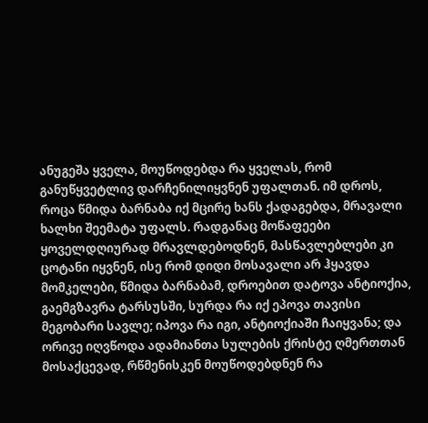ანუგეშა ყველა, მოუწოდებდა რა ყველას, რომ განუწყვეტლივ დარჩენილიყვნენ უფალთან. იმ დროს, როცა წმიდა ბარნაბა იქ მცირე ხანს ქადაგებდა, მრავალი ხალხი შეემატა უფალს. რადგანაც მოწაფეები ყოველდღიურად მრავლდებოდნენ, მასწავლებლები კი ცოტანი იყვნენ, ისე რომ დიდი მოსავალი არ ჰყავდა მომკელები, წმიდა ბარნაბამ, დროებით დატოვა ანტიოქია, გაემგზავრა ტარსუსში, სურდა რა იქ ეპოვა თავისი მეგობარი სავლე; იპოვა რა იგი, ანტიოქიაში ჩაიყვანა; და ორივე იღვწოდა ადამიანთა სულების ქრისტე ღმერთთან მოსაქცევად, რწმენისკენ მოუწოდებდნენ რა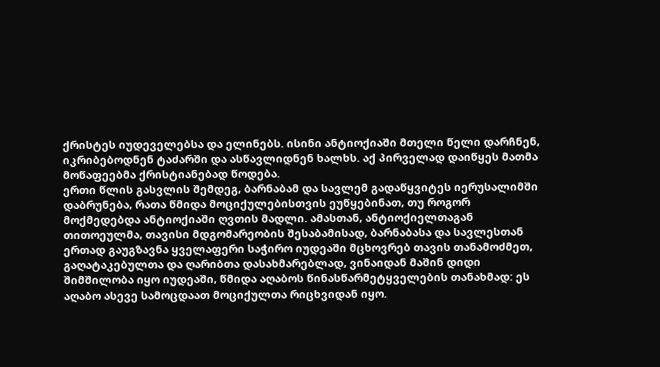ქრისტეს იუდეველებსა და ელინებს. ისინი ანტიოქიაში მთელი წელი დარჩნენ, იკრიბებოდნენ ტაძარში და ასწავლიდნენ ხალხს. აქ პირველად დაიწყეს მათმა მოწაფეებმა ქრისტიანებად წოდება.
ერთი წლის გასვლის შემდეგ, ბარნაბამ და სავლემ გადაწყვიტეს იერუსალიმში დაბრუნება, რათა წმიდა მოციქულებისთვის ეუწყებინათ, თუ როგორ მოქმედებდა ანტიოქიაში ღვთის მადლი. ამასთან, ანტიოქიელთაგან თითოეულმა, თავისი მდგომარეობის შესაბამისად, ბარნაბასა და სავლესთან ერთად გაუგზავნა ყველაფერი საჭირო იუდეაში მცხოვრებ თავის თანამოძმეთ, გაღატაკებულთა და ღარიბთა დასახმარებლად, ვინაიდან მაშინ დიდი შიმშილობა იყო იუდეაში, წმიდა აღაბოს წინასწარმეტყველების თანახმად: ეს აღაბო ასევე სამოცდაათ მოციქულთა რიცხვიდან იყო.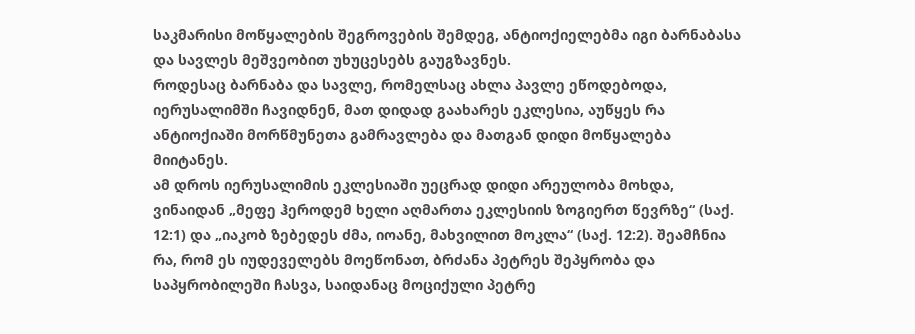საკმარისი მოწყალების შეგროვების შემდეგ, ანტიოქიელებმა იგი ბარნაბასა და სავლეს მეშვეობით უხუცესებს გაუგზავნეს.
როდესაც ბარნაბა და სავლე, რომელსაც ახლა პავლე ეწოდებოდა, იერუსალიმში ჩავიდნენ, მათ დიდად გაახარეს ეკლესია, აუწყეს რა ანტიოქიაში მორწმუნეთა გამრავლება და მათგან დიდი მოწყალება მიიტანეს.
ამ დროს იერუსალიმის ეკლესიაში უეცრად დიდი არეულობა მოხდა, ვინაიდან „მეფე ჰეროდემ ხელი აღმართა ეკლესიის ზოგიერთ წევრზე“ (საქ. 12:1) და „იაკობ ზებედეს ძმა, იოანე, მახვილით მოკლა“ (საქ. 12:2). შეამჩნია რა, რომ ეს იუდეველებს მოეწონათ, ბრძანა პეტრეს შეპყრობა და საპყრობილეში ჩასვა, საიდანაც მოციქული პეტრე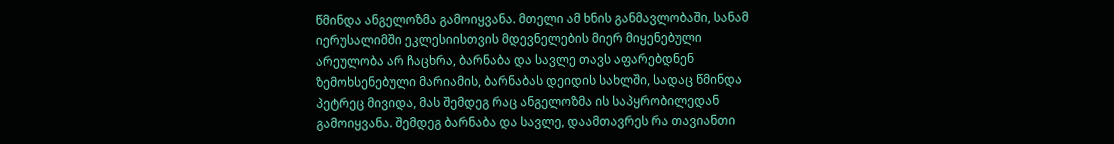წმინდა ანგელოზმა გამოიყვანა. მთელი ამ ხნის განმავლობაში, სანამ იერუსალიმში ეკლესიისთვის მდევნელების მიერ მიყენებული არეულობა არ ჩაცხრა, ბარნაბა და სავლე თავს აფარებდნენ ზემოხსენებული მარიამის, ბარნაბას დეიდის სახლში, სადაც წმინდა პეტრეც მივიდა, მას შემდეგ რაც ანგელოზმა ის საპყრობილედან გამოიყვანა. შემდეგ ბარნაბა და სავლე, დაამთავრეს რა თავიანთი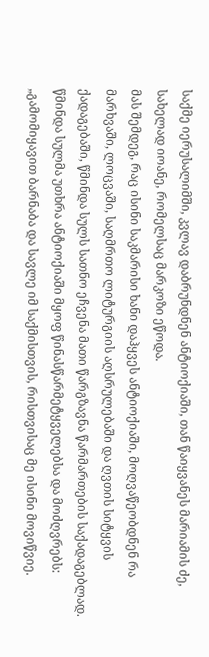საქმე იერუსალიმში, კვლავ დაბრუნდნენ ანტიოქიაში, თან წაიყვანეს მარიამის ძე, სახელად იოანე, რომელსაც მარკოზი ეწოდა.
მას შემდეგ, რაც ისინი საკმარისი ხანი დაჰყვეს ანტიოქიაში, მოღვაწეობდნენ რა მარხვაში, ლოცვაში, საღმრთო ლიტურგიის აღსრულებაში და ღვთის სიტყვის ქადაგებაში, წმინდა სულს სათნო ეჩვენა მათი წარგზავნა წარმართების საქადაგებლად. წმინდა სულმა უთხრა ანტიოქიაში მყოფ წინასწარმეტყველებსა და მოძღვრებს: „გამომიყავით ბარნაბა და სავლე იმ საქმისთვის, რისთვისაც მე ისინი მოვიწვიე.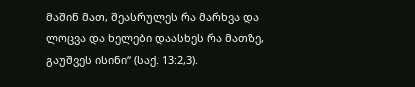მაშინ მათ, შეასრულეს რა მარხვა და ლოცვა და ხელები დაასხეს რა მათზე, გაუშვეს ისინი“ (საქ. 13:2,3).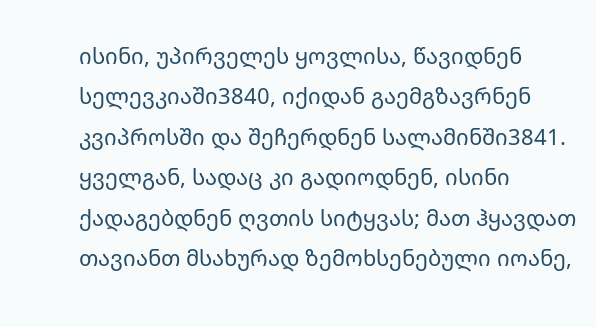ისინი, უპირველეს ყოვლისა, წავიდნენ სელევკიაში3840, იქიდან გაემგზავრნენ კვიპროსში და შეჩერდნენ სალამინში3841. ყველგან, სადაც კი გადიოდნენ, ისინი ქადაგებდნენ ღვთის სიტყვას; მათ ჰყავდათ თავიანთ მსახურად ზემოხსენებული იოანე,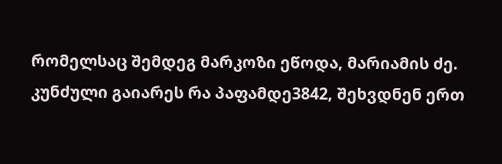რომელსაც შემდეგ მარკოზი ეწოდა, მარიამის ძე. კუნძული გაიარეს რა პაფამდე3842, შეხვდნენ ერთ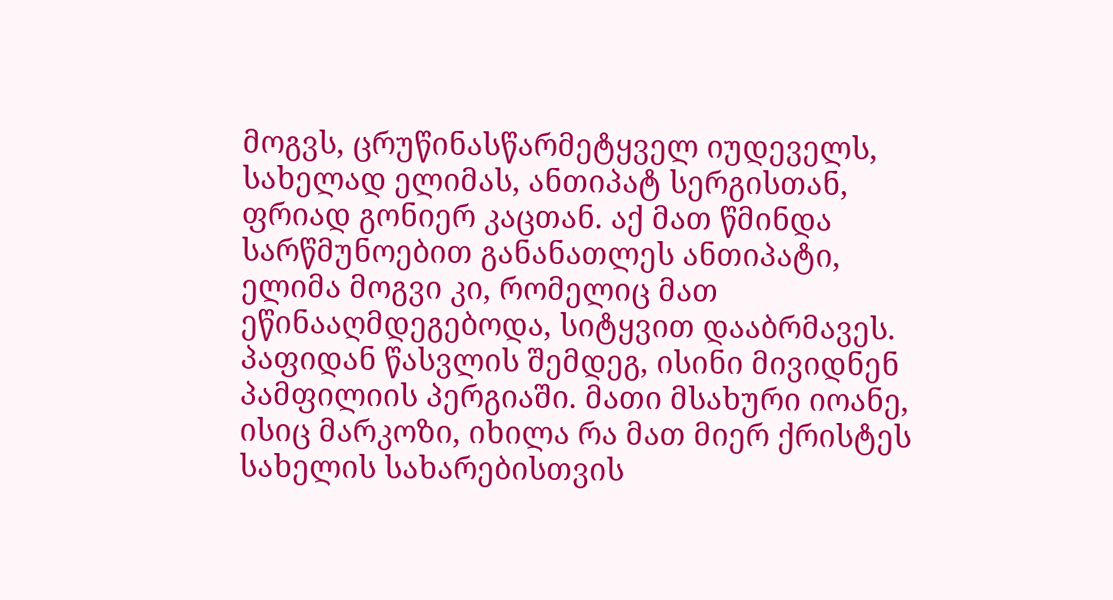მოგვს, ცრუწინასწარმეტყველ იუდეველს, სახელად ელიმას, ანთიპატ სერგისთან, ფრიად გონიერ კაცთან. აქ მათ წმინდა სარწმუნოებით განანათლეს ანთიპატი, ელიმა მოგვი კი, რომელიც მათ ეწინააღმდეგებოდა, სიტყვით დააბრმავეს.
პაფიდან წასვლის შემდეგ, ისინი მივიდნენ პამფილიის პერგიაში. მათი მსახური იოანე, ისიც მარკოზი, იხილა რა მათ მიერ ქრისტეს სახელის სახარებისთვის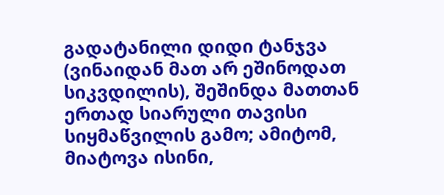გადატანილი დიდი ტანჯვა (ვინაიდან მათ არ ეშინოდათ სიკვდილის), შეშინდა მათთან ერთად სიარული თავისი სიყმაწვილის გამო; ამიტომ, მიატოვა ისინი,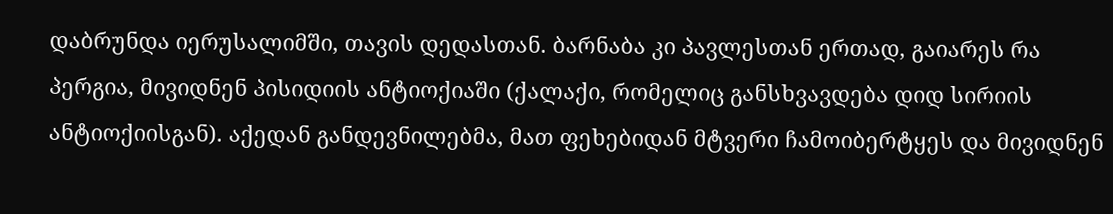დაბრუნდა იერუსალიმში, თავის დედასთან. ბარნაბა კი პავლესთან ერთად, გაიარეს რა პერგია, მივიდნენ პისიდიის ანტიოქიაში (ქალაქი, რომელიც განსხვავდება დიდ სირიის ანტიოქიისგან). აქედან განდევნილებმა, მათ ფეხებიდან მტვერი ჩამოიბერტყეს და მივიდნენ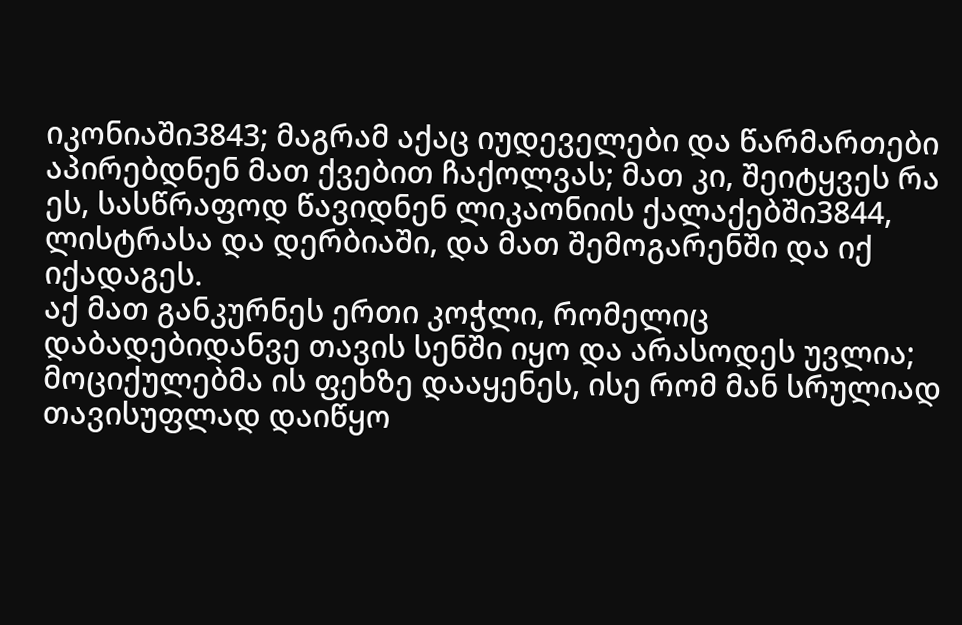იკონიაში3843; მაგრამ აქაც იუდეველები და წარმართები აპირებდნენ მათ ქვებით ჩაქოლვას; მათ კი, შეიტყვეს რა ეს, სასწრაფოდ წავიდნენ ლიკაონიის ქალაქებში3844, ლისტრასა და დერბიაში, და მათ შემოგარენში და იქ იქადაგეს.
აქ მათ განკურნეს ერთი კოჭლი, რომელიც დაბადებიდანვე თავის სენში იყო და არასოდეს უვლია; მოციქულებმა ის ფეხზე დააყენეს, ისე რომ მან სრულიად თავისუფლად დაიწყო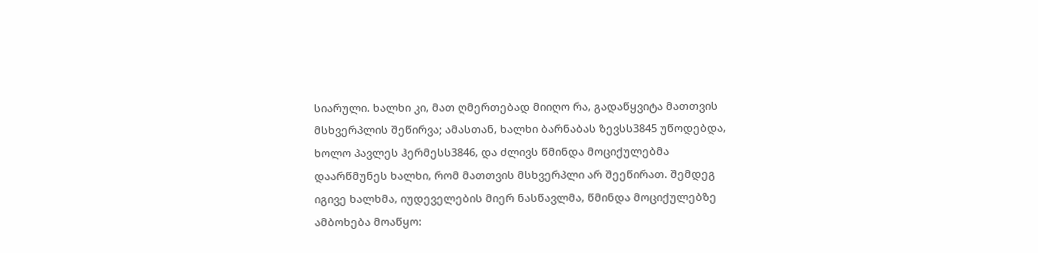სიარული. ხალხი კი, მათ ღმერთებად მიიღო რა, გადაწყვიტა მათთვის მსხვერპლის შეწირვა; ამასთან, ხალხი ბარნაბას ზევსს3845 უწოდებდა, ხოლო პავლეს ჰერმესს3846, და ძლივს წმინდა მოციქულებმა დაარწმუნეს ხალხი, რომ მათთვის მსხვერპლი არ შეეწირათ. შემდეგ იგივე ხალხმა, იუდეველების მიერ ნასწავლმა, წმინდა მოციქულებზე ამბოხება მოაწყო: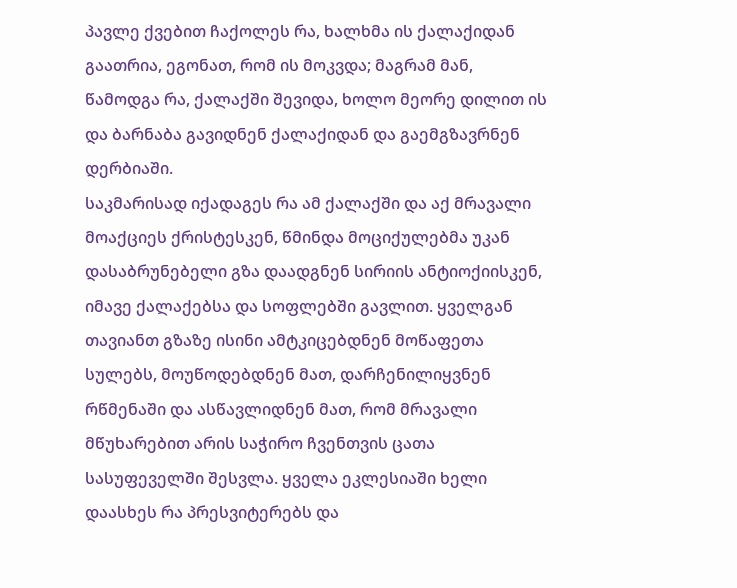პავლე ქვებით ჩაქოლეს რა, ხალხმა ის ქალაქიდან გაათრია, ეგონათ, რომ ის მოკვდა; მაგრამ მან, წამოდგა რა, ქალაქში შევიდა, ხოლო მეორე დილით ის და ბარნაბა გავიდნენ ქალაქიდან და გაემგზავრნენ დერბიაში.
საკმარისად იქადაგეს რა ამ ქალაქში და აქ მრავალი მოაქციეს ქრისტესკენ, წმინდა მოციქულებმა უკან დასაბრუნებელი გზა დაადგნენ სირიის ანტიოქიისკენ, იმავე ქალაქებსა და სოფლებში გავლით. ყველგან თავიანთ გზაზე ისინი ამტკიცებდნენ მოწაფეთა სულებს, მოუწოდებდნენ მათ, დარჩენილიყვნენ რწმენაში და ასწავლიდნენ მათ, რომ მრავალი მწუხარებით არის საჭირო ჩვენთვის ცათა სასუფეველში შესვლა. ყველა ეკლესიაში ხელი დაასხეს რა პრესვიტერებს და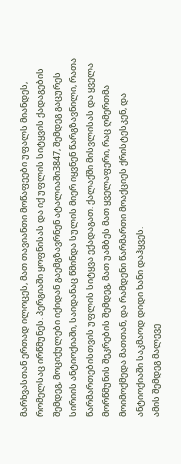მარხვასთან ერთად ილოცეს, მათ თავიანთი მოწაფეები უფალს მიანდეს, რომელსაც ირწმუნეს. პერგიაში ყოფნისას და იქ უფლის სიტყვის ქადაგების შემდეგ, მოციქულები იქიდან გაემგზავრნენ ატალიაში3847, შემდეგ გაცურეს სირიის ანტიოქიაში, საიდანაც წმინდა სულის მიერ იყვნენ წარგზავნილი, რათა წარმართებისთვის უფლის სიტყვა ექადაგათ. ქალაქში მისვლისას და ყველა მორწმუნის შეკრების შემდეგ, მათ უამბეს მათ ყველაფერი, რაც ღმერთმა მოიმოქმედა მათთან, და რამდენი წარმართი მოაქციეს ქრისტესკენ, და ანტიოქიაში საკმაოდ დიდი ხანი დაჰყვეს.
ამის შემდეგ მალევე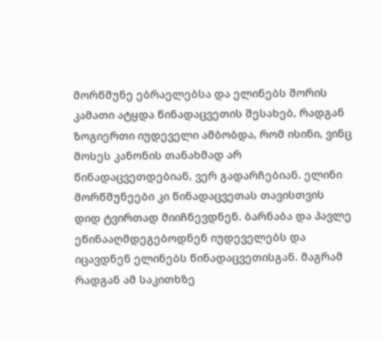მორწმუნე ებრაელებსა და ელინებს შორის კამათი ატყდა წინადაცვეთის შესახებ, რადგან ზოგიერთი იუდეველი ამბობდა, რომ ისინი, ვინც მოსეს კანონის თანახმად არ წინადაცვეთდებიან, ვერ გადარჩებიან. ელინი მორწმუნეები კი წინადაცვეთას თავისთვის დიდ ტვირთად მიიჩნევდნენ. ბარნაბა და პავლე ეწინააღმდეგებოდნენ იუდეველებს და იცავდნენ ელინებს წინადაცვეთისგან. მაგრამ რადგან ამ საკითხზე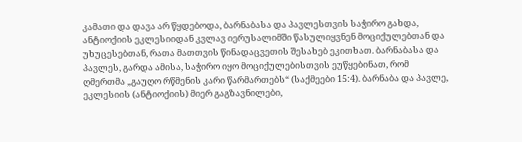კამათი და დავა არ წყდებოდა, ბარნაბასა და პავლესთვის საჭირო გახდა, ანტიოქიის ეკლესიიდან კვლავ იერუსალიმში წასულიყვნენ მოციქულებთან და უხუცესებთან, რათა მათთვის წინადაცვეთის შესახებ ეკითხათ. ბარნაბასა და პავლეს, გარდა ამისა, საჭირო იყო მოციქულებისთვის ეუწყებინათ, რომ ღმერთმა „გაუღო რწმენის კარი წარმართებს“ (საქმეები 15:4). ბარნაბა და პავლე, ეკლესიის (ანტიოქიის) მიერ გაგზავნილები,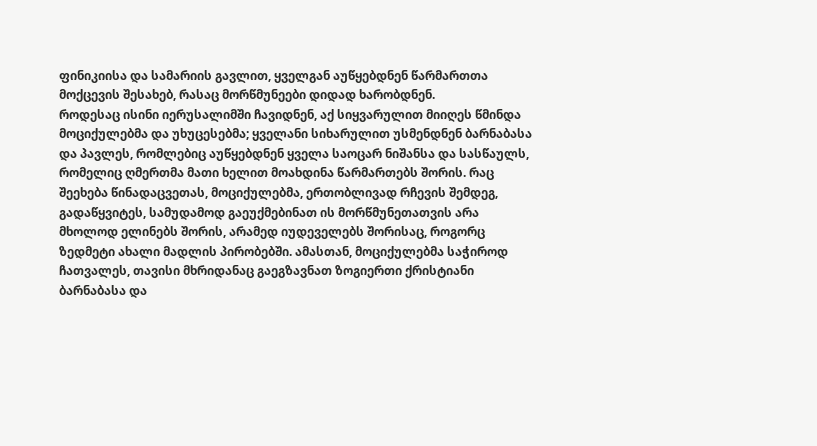ფინიკიისა და სამარიის გავლით, ყველგან აუწყებდნენ წარმართთა მოქცევის შესახებ, რასაც მორწმუნეები დიდად ხარობდნენ.
როდესაც ისინი იერუსალიმში ჩავიდნენ, აქ სიყვარულით მიიღეს წმინდა მოციქულებმა და უხუცესებმა; ყველანი სიხარულით უსმენდნენ ბარნაბასა და პავლეს, რომლებიც აუწყებდნენ ყველა საოცარ ნიშანსა და სასწაულს, რომელიც ღმერთმა მათი ხელით მოახდინა წარმართებს შორის. რაც შეეხება წინადაცვეთას, მოციქულებმა, ერთობლივად რჩევის შემდეგ, გადაწყვიტეს, სამუდამოდ გაეუქმებინათ ის მორწმუნეთათვის არა მხოლოდ ელინებს შორის, არამედ იუდეველებს შორისაც, როგორც ზედმეტი ახალი მადლის პირობებში. ამასთან, მოციქულებმა საჭიროდ ჩათვალეს, თავისი მხრიდანაც გაეგზავნათ ზოგიერთი ქრისტიანი ბარნაბასა და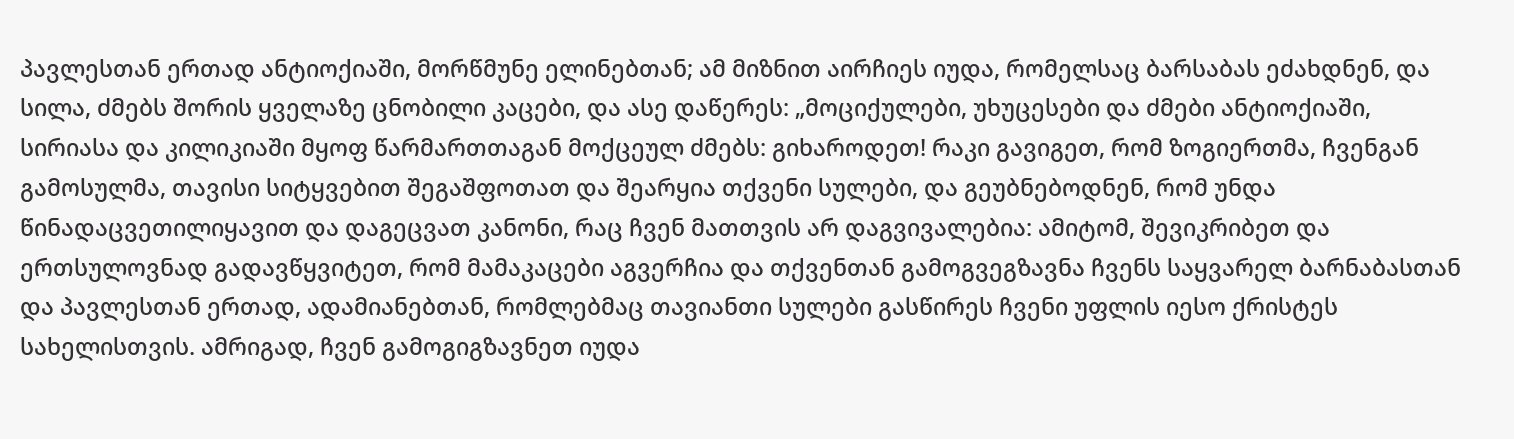პავლესთან ერთად ანტიოქიაში, მორწმუნე ელინებთან; ამ მიზნით აირჩიეს იუდა, რომელსაც ბარსაბას ეძახდნენ, და სილა, ძმებს შორის ყველაზე ცნობილი კაცები, და ასე დაწერეს: „მოციქულები, უხუცესები და ძმები ანტიოქიაში, სირიასა და კილიკიაში მყოფ წარმართთაგან მოქცეულ ძმებს: გიხაროდეთ! რაკი გავიგეთ, რომ ზოგიერთმა, ჩვენგან გამოსულმა, თავისი სიტყვებით შეგაშფოთათ და შეარყია თქვენი სულები, და გეუბნებოდნენ, რომ უნდა წინადაცვეთილიყავით და დაგეცვათ კანონი, რაც ჩვენ მათთვის არ დაგვივალებია: ამიტომ, შევიკრიბეთ და ერთსულოვნად გადავწყვიტეთ, რომ მამაკაცები აგვერჩია და თქვენთან გამოგვეგზავნა ჩვენს საყვარელ ბარნაბასთან და პავლესთან ერთად, ადამიანებთან, რომლებმაც თავიანთი სულები გასწირეს ჩვენი უფლის იესო ქრისტეს სახელისთვის. ამრიგად, ჩვენ გამოგიგზავნეთ იუდა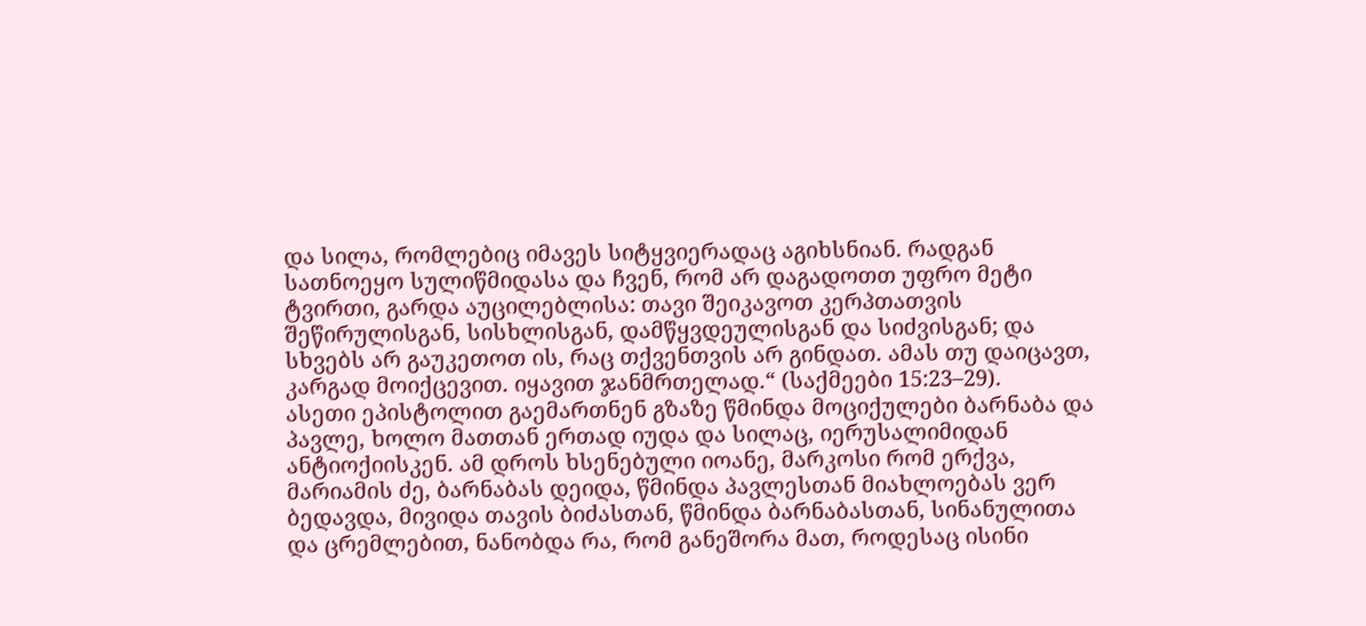და სილა, რომლებიც იმავეს სიტყვიერადაც აგიხსნიან. რადგან სათნოეყო სულიწმიდასა და ჩვენ, რომ არ დაგადოთთ უფრო მეტი ტვირთი, გარდა აუცილებლისა: თავი შეიკავოთ კერპთათვის შეწირულისგან, სისხლისგან, დამწყვდეულისგან და სიძვისგან; და სხვებს არ გაუკეთოთ ის, რაც თქვენთვის არ გინდათ. ამას თუ დაიცავთ, კარგად მოიქცევით. იყავით ჯანმრთელად.“ (საქმეები 15:23–29).
ასეთი ეპისტოლით გაემართნენ გზაზე წმინდა მოციქულები ბარნაბა და პავლე, ხოლო მათთან ერთად იუდა და სილაც, იერუსალიმიდან ანტიოქიისკენ. ამ დროს ხსენებული იოანე, მარკოსი რომ ერქვა, მარიამის ძე, ბარნაბას დეიდა, წმინდა პავლესთან მიახლოებას ვერ ბედავდა, მივიდა თავის ბიძასთან, წმინდა ბარნაბასთან, სინანულითა და ცრემლებით, ნანობდა რა, რომ განეშორა მათ, როდესაც ისინი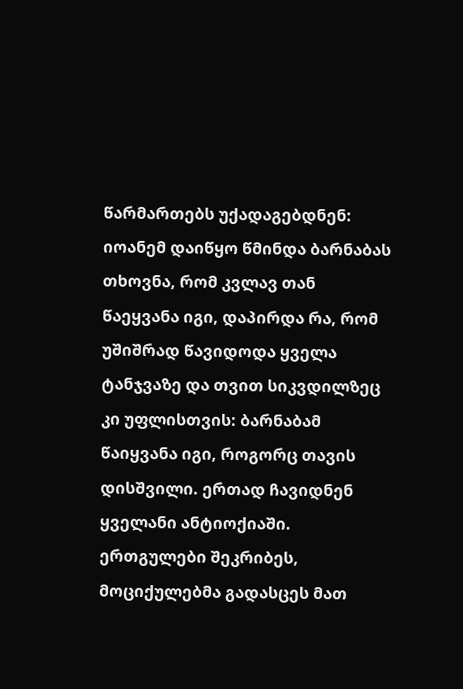წარმართებს უქადაგებდნენ: იოანემ დაიწყო წმინდა ბარნაბას თხოვნა, რომ კვლავ თან წაეყვანა იგი, დაპირდა რა, რომ უშიშრად წავიდოდა ყველა ტანჯვაზე და თვით სიკვდილზეც კი უფლისთვის: ბარნაბამ წაიყვანა იგი, როგორც თავის დისშვილი. ერთად ჩავიდნენ ყველანი ანტიოქიაში. ერთგულები შეკრიბეს, მოციქულებმა გადასცეს მათ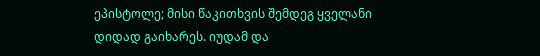ეპისტოლე; მისი წაკითხვის შემდეგ ყველანი დიდად გაიხარეს. იუდამ და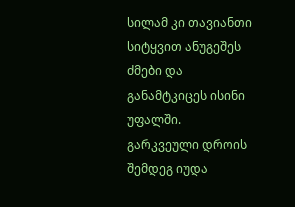სილამ კი თავიანთი სიტყვით ანუგეშეს ძმები და განამტკიცეს ისინი უფალში. გარკვეული დროის შემდეგ იუდა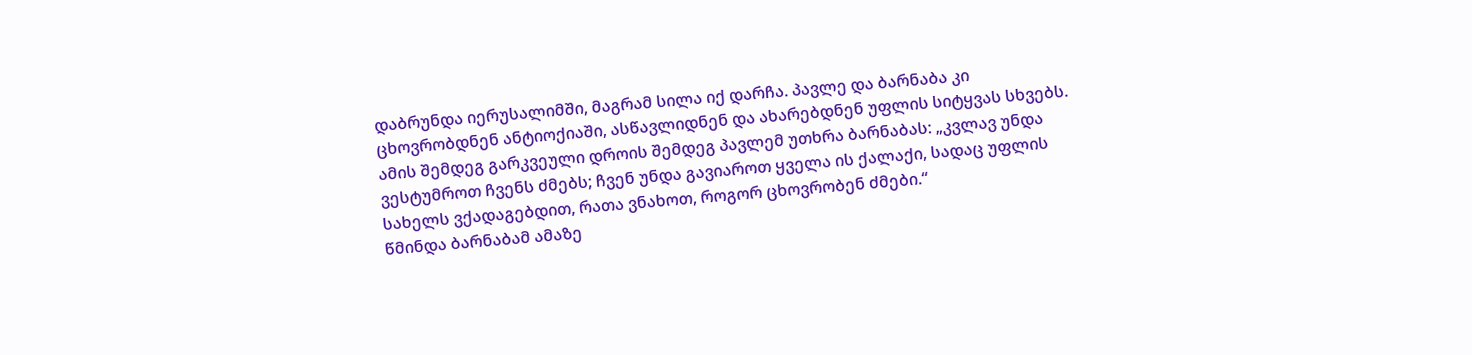დაბრუნდა იერუსალიმში, მაგრამ სილა იქ დარჩა. პავლე და ბარნაბა კი ცხოვრობდნენ ანტიოქიაში, ასწავლიდნენ და ახარებდნენ უფლის სიტყვას სხვებს.
ამის შემდეგ გარკვეული დროის შემდეგ პავლემ უთხრა ბარნაბას: „კვლავ უნდა ვესტუმროთ ჩვენს ძმებს; ჩვენ უნდა გავიაროთ ყველა ის ქალაქი, სადაც უფლის სახელს ვქადაგებდით, რათა ვნახოთ, როგორ ცხოვრობენ ძმები.“
წმინდა ბარნაბამ ამაზე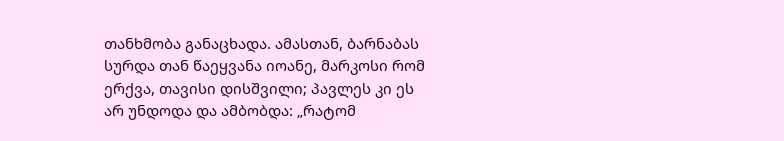თანხმობა განაცხადა. ამასთან, ბარნაბას სურდა თან წაეყვანა იოანე, მარკოსი რომ ერქვა, თავისი დისშვილი; პავლეს კი ეს არ უნდოდა და ამბობდა: „რატომ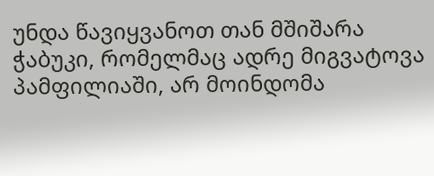უნდა წავიყვანოთ თან მშიშარა ჭაბუკი, რომელმაც ადრე მიგვატოვა პამფილიაში, არ მოინდომა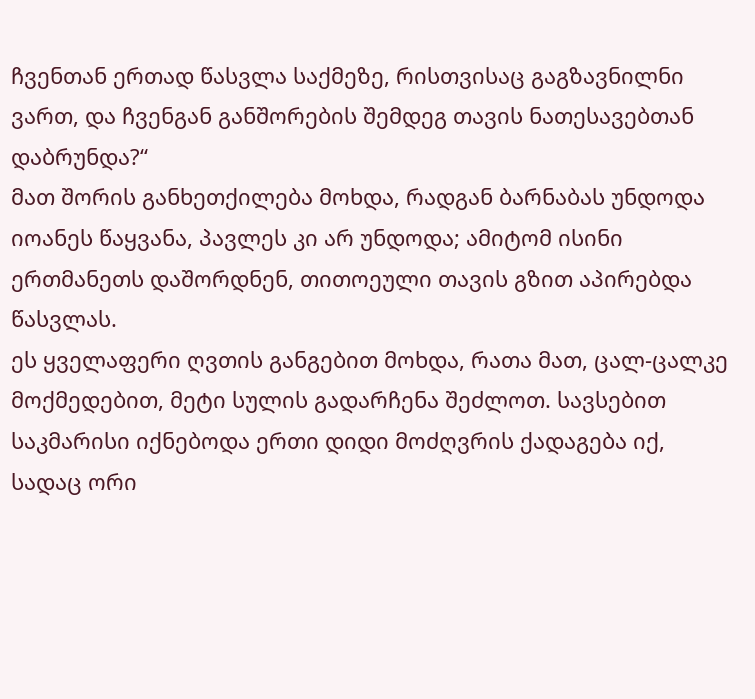ჩვენთან ერთად წასვლა საქმეზე, რისთვისაც გაგზავნილნი ვართ, და ჩვენგან განშორების შემდეგ თავის ნათესავებთან დაბრუნდა?“
მათ შორის განხეთქილება მოხდა, რადგან ბარნაბას უნდოდა იოანეს წაყვანა, პავლეს კი არ უნდოდა; ამიტომ ისინი ერთმანეთს დაშორდნენ, თითოეული თავის გზით აპირებდა წასვლას.
ეს ყველაფერი ღვთის განგებით მოხდა, რათა მათ, ცალ-ცალკე მოქმედებით, მეტი სულის გადარჩენა შეძლოთ. სავსებით საკმარისი იქნებოდა ერთი დიდი მოძღვრის ქადაგება იქ, სადაც ორი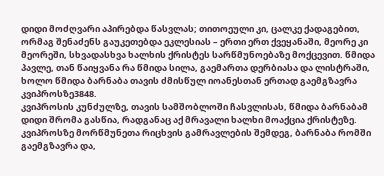დიდი მოძღვარი აპირებდა წასვლას; თითოეული კი, ცალკე ქადაგებით, ორმაგ შენაძენს გაუკეთებდა ეკლესიას – ერთი ერთ ქვეყანაში, მეორე კი მეორეში, სხვადასხვა ხალხის ქრისტეს სარწმუნოებაზე მოქცევით. წმიდა პავლე, თან წაიყვანა რა წმიდა სილა, გაემართა დერბიასა და ლისტრაში, ხოლო წმიდა ბარნაბა თავის ძმისწულ იოანესთან ერთად გაემგზავრა კვიპროსზე3848.
კვიპროსის კუნძულზე, თავის სამშობლოში ჩასვლისას, წმიდა ბარნაბამ დიდი შრომა გასწია, რადგანაც აქ მრავალი ხალხი მოაქცია ქრისტეზე. კვიპროსზე მორწმუნეთა რიცხვის გამრავლების შემდეგ, ბარნაბა რომში გაემგზავრა და,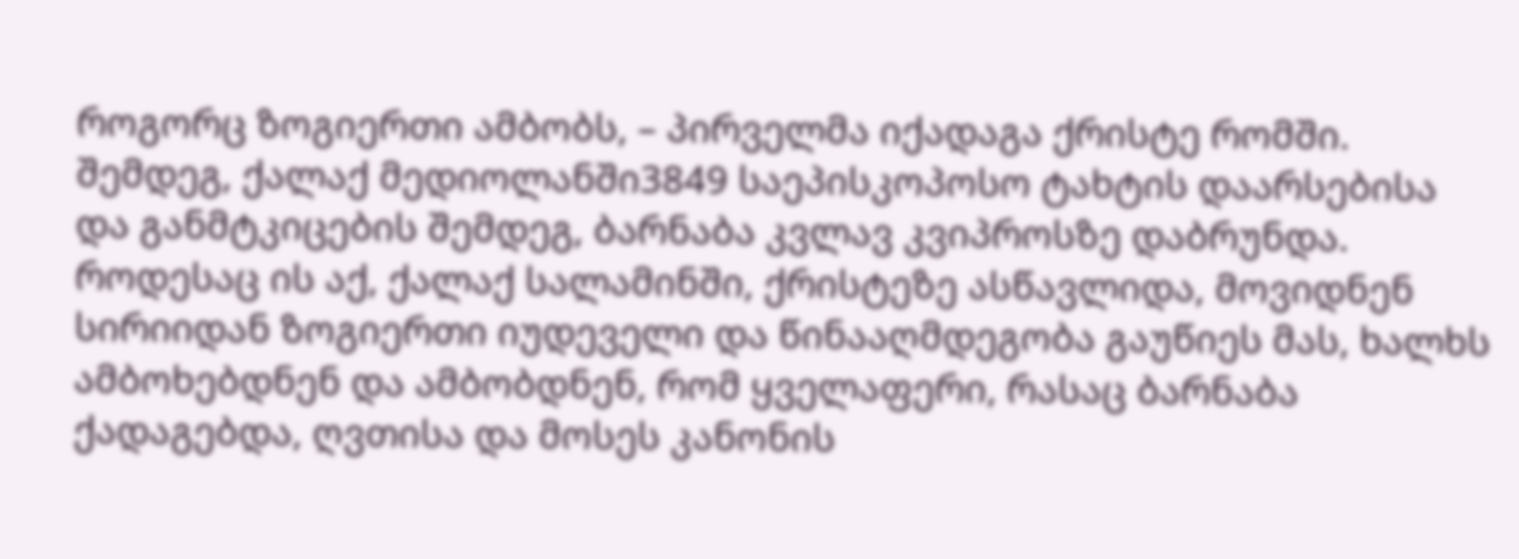როგორც ზოგიერთი ამბობს, – პირველმა იქადაგა ქრისტე რომში. შემდეგ, ქალაქ მედიოლანში3849 საეპისკოპოსო ტახტის დაარსებისა და განმტკიცების შემდეგ, ბარნაბა კვლავ კვიპროსზე დაბრუნდა. როდესაც ის აქ, ქალაქ სალამინში, ქრისტეზე ასწავლიდა, მოვიდნენ სირიიდან ზოგიერთი იუდეველი და წინააღმდეგობა გაუწიეს მას, ხალხს ამბოხებდნენ და ამბობდნენ, რომ ყველაფერი, რასაც ბარნაბა ქადაგებდა, ღვთისა და მოსეს კანონის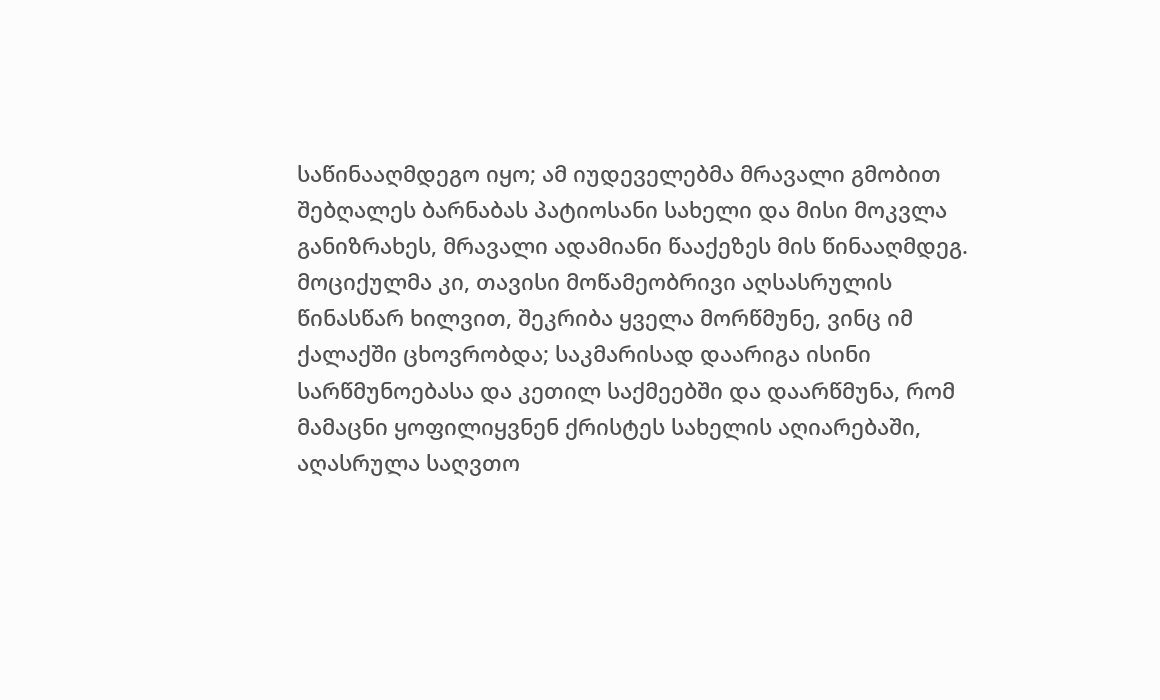საწინააღმდეგო იყო; ამ იუდეველებმა მრავალი გმობით შებღალეს ბარნაბას პატიოსანი სახელი და მისი მოკვლა განიზრახეს, მრავალი ადამიანი წააქეზეს მის წინააღმდეგ. მოციქულმა კი, თავისი მოწამეობრივი აღსასრულის წინასწარ ხილვით, შეკრიბა ყველა მორწმუნე, ვინც იმ ქალაქში ცხოვრობდა; საკმარისად დაარიგა ისინი სარწმუნოებასა და კეთილ საქმეებში და დაარწმუნა, რომ მამაცნი ყოფილიყვნენ ქრისტეს სახელის აღიარებაში, აღასრულა საღვთო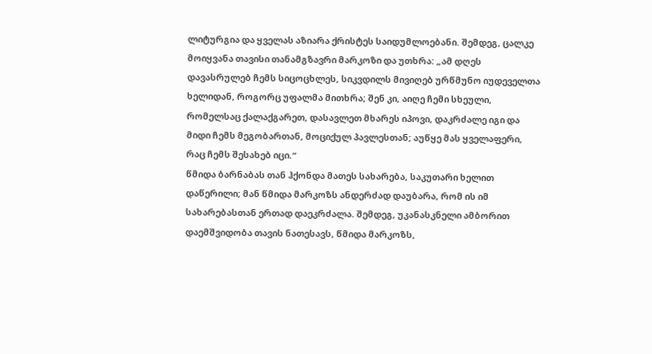ლიტურგია და ყველას აზიარა ქრისტეს საიდუმლოებანი. შემდეგ, ცალკე მოიყვანა თავისი თანამგზავრი მარკოზი და უთხრა: „ამ დღეს დავასრულებ ჩემს სიცოცხლეს, სიკვდილს მივიღებ ურწმუნო იუდეველთა ხელიდან, როგორც უფალმა მითხრა; შენ კი, აიღე ჩემი სხეული, რომელსაც ქალაქგარეთ, დასავლეთ მხარეს იპოვი, დაკრძალე იგი და მიდი ჩემს მეგობართან, მოციქულ პავლესთან; აუწყე მას ყველაფერი, რაც ჩემს შესახებ იცი.“
წმიდა ბარნაბას თან ჰქონდა მათეს სახარება, საკუთარი ხელით დაწერილი; მან წმიდა მარკოზს ანდერძად დაუბარა, რომ ის იმ სახარებასთან ერთად დაეკრძალა. შემდეგ, უკანასკნელი ამბორით დაემშვიდობა თავის ნათესავს, წმიდა მარკოზს,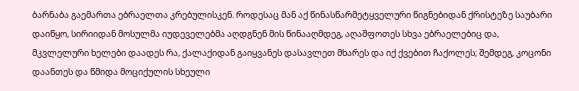ბარნაბა გაემართა ებრაელთა კრებულისკენ. როდესაც მან აქ წინასწარმეტყველური წიგნებიდან ქრისტეზე საუბარი დაიწყო, სირიიდან მოსულმა იუდეველებმა აღდგნენ მის წინააღმდეგ, აღაშფოთეს სხვა ებრაელებიც და, მკვლელური ხელები დაადეს რა, ქალაქიდან გაიყვანეს დასავლეთ მხარეს და იქ ქვებით ჩაქოლეს; შემდეგ, კოცონი დაანთეს და წმიდა მოციქულის სხეული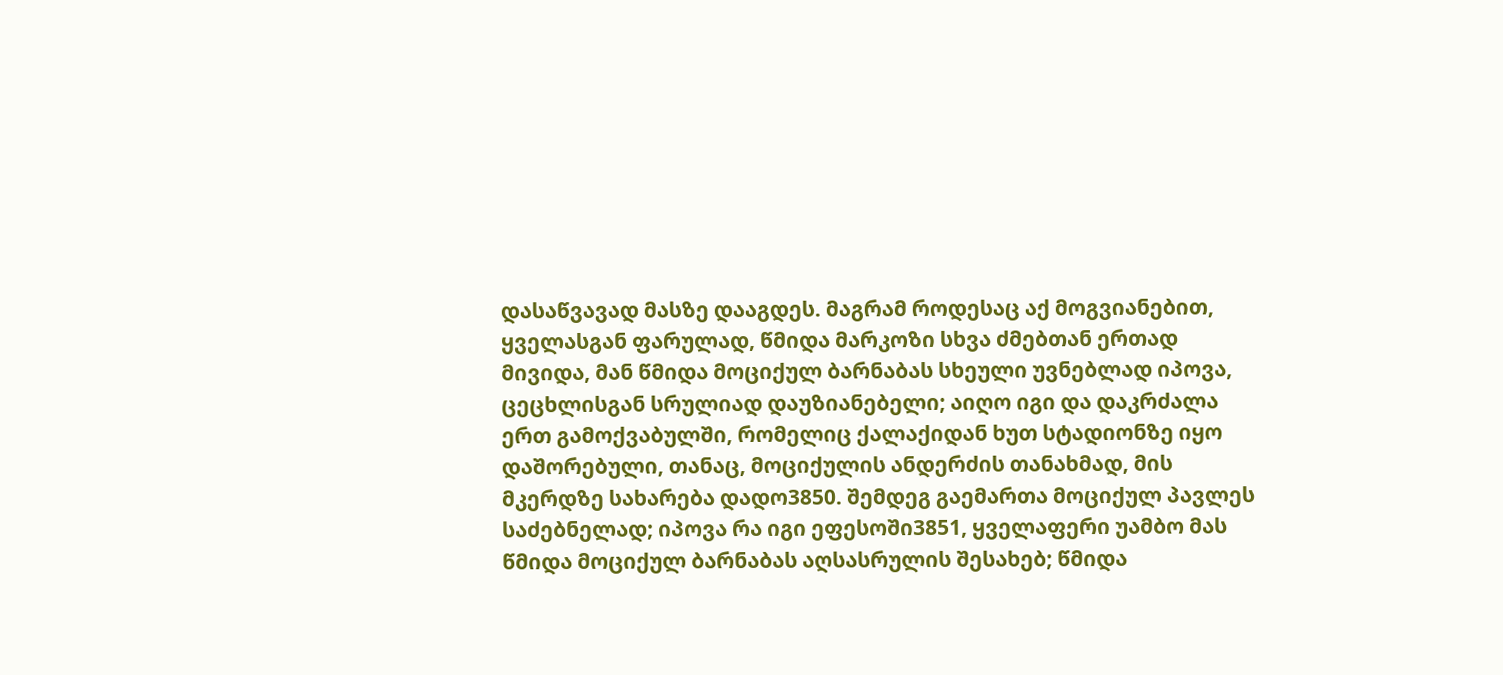დასაწვავად მასზე დააგდეს. მაგრამ როდესაც აქ მოგვიანებით, ყველასგან ფარულად, წმიდა მარკოზი სხვა ძმებთან ერთად მივიდა, მან წმიდა მოციქულ ბარნაბას სხეული უვნებლად იპოვა, ცეცხლისგან სრულიად დაუზიანებელი; აიღო იგი და დაკრძალა ერთ გამოქვაბულში, რომელიც ქალაქიდან ხუთ სტადიონზე იყო დაშორებული, თანაც, მოციქულის ანდერძის თანახმად, მის მკერდზე სახარება დადო3850. შემდეგ გაემართა მოციქულ პავლეს საძებნელად; იპოვა რა იგი ეფესოში3851, ყველაფერი უამბო მას წმიდა მოციქულ ბარნაბას აღსასრულის შესახებ; წმიდა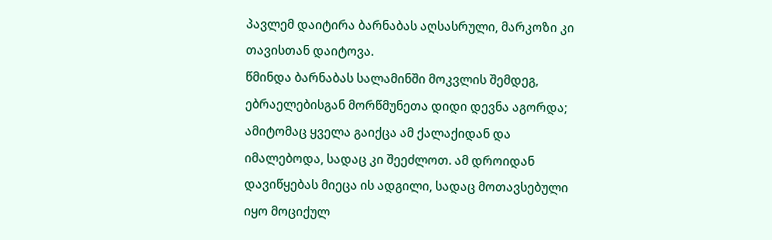პავლემ დაიტირა ბარნაბას აღსასრული, მარკოზი კი თავისთან დაიტოვა.
წმინდა ბარნაბას სალამინში მოკვლის შემდეგ, ებრაელებისგან მორწმუნეთა დიდი დევნა აგორდა; ამიტომაც ყველა გაიქცა ამ ქალაქიდან და იმალებოდა, სადაც კი შეეძლოთ. ამ დროიდან დავიწყებას მიეცა ის ადგილი, სადაც მოთავსებული იყო მოციქულ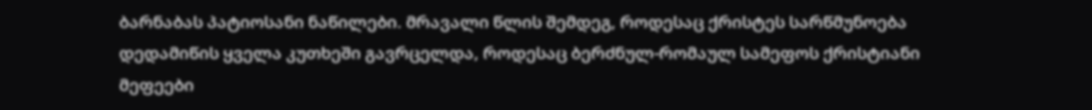ბარნაბას პატიოსანი ნაწილები. მრავალი წლის შემდეგ, როდესაც ქრისტეს სარწმუნოება დედამიწის ყველა კუთხეში გავრცელდა, როდესაც ბერძნულ-რომაულ სამეფოს ქრისტიანი მეფეები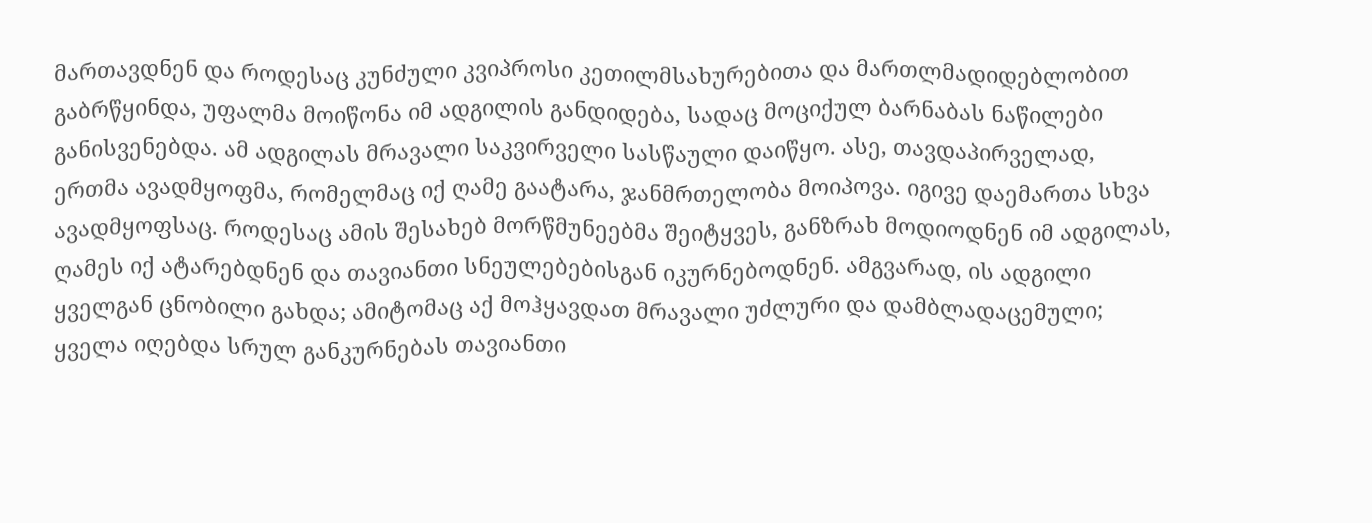მართავდნენ და როდესაც კუნძული კვიპროსი კეთილმსახურებითა და მართლმადიდებლობით გაბრწყინდა, უფალმა მოიწონა იმ ადგილის განდიდება, სადაც მოციქულ ბარნაბას ნაწილები განისვენებდა. ამ ადგილას მრავალი საკვირველი სასწაული დაიწყო. ასე, თავდაპირველად, ერთმა ავადმყოფმა, რომელმაც იქ ღამე გაატარა, ჯანმრთელობა მოიპოვა. იგივე დაემართა სხვა ავადმყოფსაც. როდესაც ამის შესახებ მორწმუნეებმა შეიტყვეს, განზრახ მოდიოდნენ იმ ადგილას, ღამეს იქ ატარებდნენ და თავიანთი სნეულებებისგან იკურნებოდნენ. ამგვარად, ის ადგილი ყველგან ცნობილი გახდა; ამიტომაც აქ მოჰყავდათ მრავალი უძლური და დამბლადაცემული; ყველა იღებდა სრულ განკურნებას თავიანთი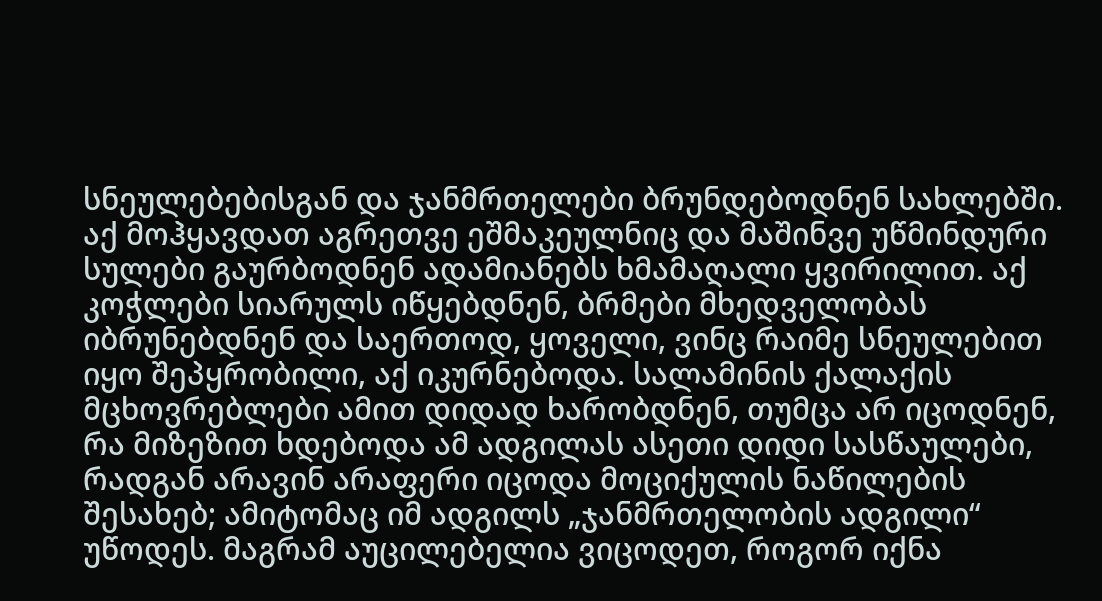სნეულებებისგან და ჯანმრთელები ბრუნდებოდნენ სახლებში. აქ მოჰყავდათ აგრეთვე ეშმაკეულნიც და მაშინვე უწმინდური სულები გაურბოდნენ ადამიანებს ხმამაღალი ყვირილით. აქ კოჭლები სიარულს იწყებდნენ, ბრმები მხედველობას იბრუნებდნენ და საერთოდ, ყოველი, ვინც რაიმე სნეულებით იყო შეპყრობილი, აქ იკურნებოდა. სალამინის ქალაქის მცხოვრებლები ამით დიდად ხარობდნენ, თუმცა არ იცოდნენ, რა მიზეზით ხდებოდა ამ ადგილას ასეთი დიდი სასწაულები, რადგან არავინ არაფერი იცოდა მოციქულის ნაწილების შესახებ; ამიტომაც იმ ადგილს „ჯანმრთელობის ადგილი“ უწოდეს. მაგრამ აუცილებელია ვიცოდეთ, როგორ იქნა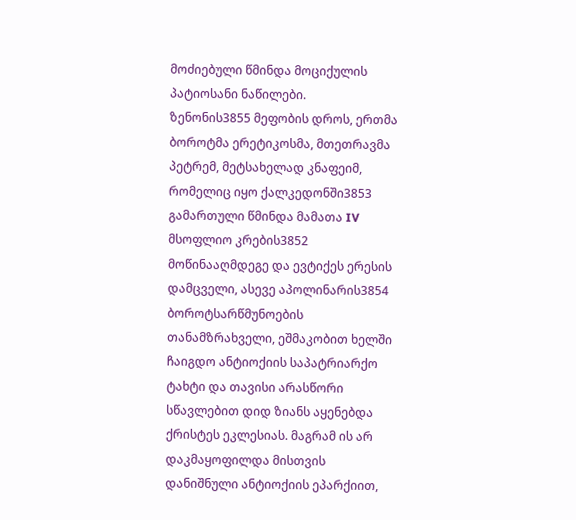მოძიებული წმინდა მოციქულის პატიოსანი ნაწილები.
ზენონის3855 მეფობის დროს, ერთმა ბოროტმა ერეტიკოსმა, მთეთრავმა პეტრემ, მეტსახელად კნაფეიმ, რომელიც იყო ქალკედონში3853 გამართული წმინდა მამათა IV მსოფლიო კრების3852 მოწინააღმდეგე და ევტიქეს ერესის დამცველი, ასევე აპოლინარის3854 ბოროტსარწმუნოების თანამზრახველი, ეშმაკობით ხელში ჩაიგდო ანტიოქიის საპატრიარქო ტახტი და თავისი არასწორი სწავლებით დიდ ზიანს აყენებდა ქრისტეს ეკლესიას. მაგრამ ის არ დაკმაყოფილდა მისთვის დანიშნული ანტიოქიის ეპარქიით,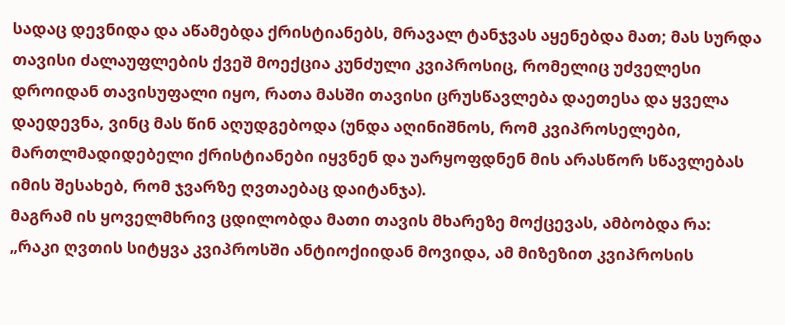სადაც დევნიდა და აწამებდა ქრისტიანებს, მრავალ ტანჯვას აყენებდა მათ; მას სურდა თავისი ძალაუფლების ქვეშ მოექცია კუნძული კვიპროსიც, რომელიც უძველესი დროიდან თავისუფალი იყო, რათა მასში თავისი ცრუსწავლება დაეთესა და ყველა დაედევნა, ვინც მას წინ აღუდგებოდა (უნდა აღინიშნოს, რომ კვიპროსელები, მართლმადიდებელი ქრისტიანები იყვნენ და უარყოფდნენ მის არასწორ სწავლებას იმის შესახებ, რომ ჯვარზე ღვთაებაც დაიტანჯა).
მაგრამ ის ყოველმხრივ ცდილობდა მათი თავის მხარეზე მოქცევას, ამბობდა რა: „რაკი ღვთის სიტყვა კვიპროსში ანტიოქიიდან მოვიდა, ამ მიზეზით კვიპროსის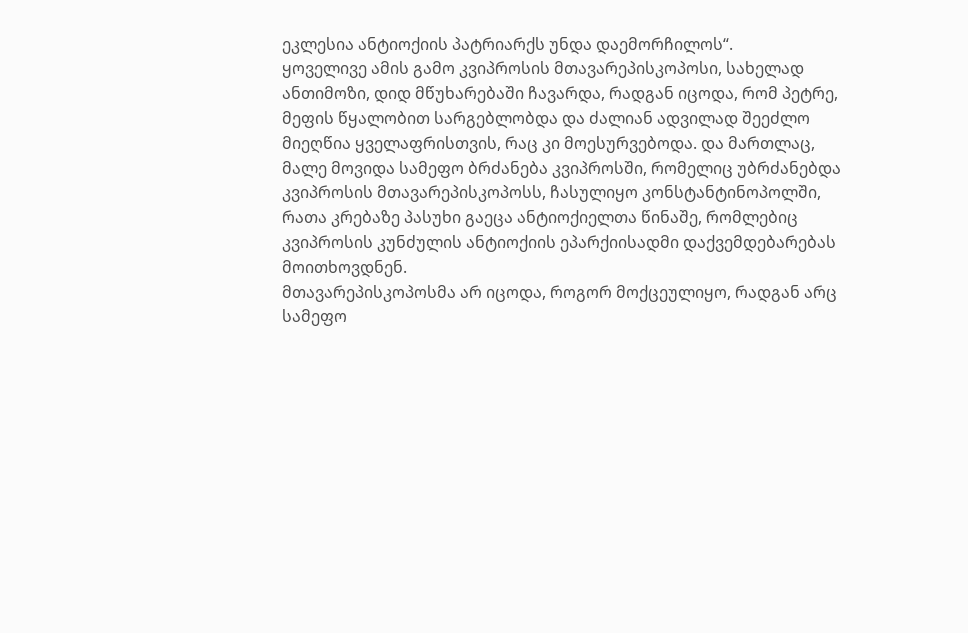ეკლესია ანტიოქიის პატრიარქს უნდა დაემორჩილოს“.
ყოველივე ამის გამო კვიპროსის მთავარეპისკოპოსი, სახელად ანთიმოზი, დიდ მწუხარებაში ჩავარდა, რადგან იცოდა, რომ პეტრე, მეფის წყალობით სარგებლობდა და ძალიან ადვილად შეეძლო მიეღწია ყველაფრისთვის, რაც კი მოესურვებოდა. და მართლაც, მალე მოვიდა სამეფო ბრძანება კვიპროსში, რომელიც უბრძანებდა კვიპროსის მთავარეპისკოპოსს, ჩასულიყო კონსტანტინოპოლში, რათა კრებაზე პასუხი გაეცა ანტიოქიელთა წინაშე, რომლებიც კვიპროსის კუნძულის ანტიოქიის ეპარქიისადმი დაქვემდებარებას მოითხოვდნენ.
მთავარეპისკოპოსმა არ იცოდა, როგორ მოქცეულიყო, რადგან არც სამეფო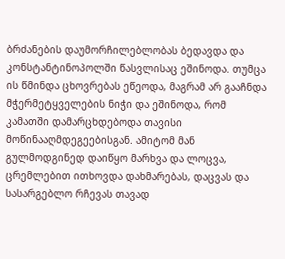ბრძანების დაუმორჩილებლობას ბედავდა და კონსტანტინოპოლში წასვლისაც ეშინოდა. თუმცა ის წმინდა ცხოვრებას ეწეოდა, მაგრამ არ გააჩნდა მჭერმეტყველების ნიჭი და ეშინოდა, რომ კამათში დამარცხდებოდა თავისი მოწინააღმდეგეებისგან. ამიტომ მან გულმოდგინედ დაიწყო მარხვა და ლოცვა, ცრემლებით ითხოვდა დახმარებას, დაცვას და სასარგებლო რჩევას თავად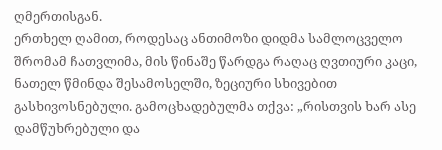ღმერთისგან.
ერთხელ ღამით, როდესაც ანთიმოზი დიდმა სამლოცველო შრომამ ჩათვლიმა, მის წინაშე წარდგა რაღაც ღვთიური კაცი, ნათელ წმინდა შესამოსელში, ზეციური სხივებით გასხივოსნებული. გამოცხადებულმა თქვა: „რისთვის ხარ ასე დამწუხრებული და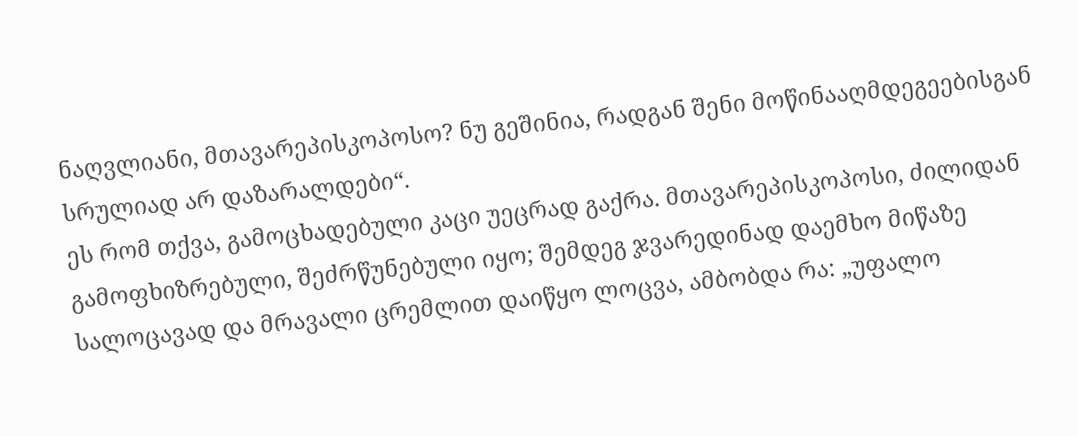ნაღვლიანი, მთავარეპისკოპოსო? ნუ გეშინია, რადგან შენი მოწინააღმდეგეებისგან სრულიად არ დაზარალდები“.
ეს რომ თქვა, გამოცხადებული კაცი უეცრად გაქრა. მთავარეპისკოპოსი, ძილიდან გამოფხიზრებული, შეძრწუნებული იყო; შემდეგ ჯვარედინად დაემხო მიწაზე სალოცავად და მრავალი ცრემლით დაიწყო ლოცვა, ამბობდა რა: „უფალო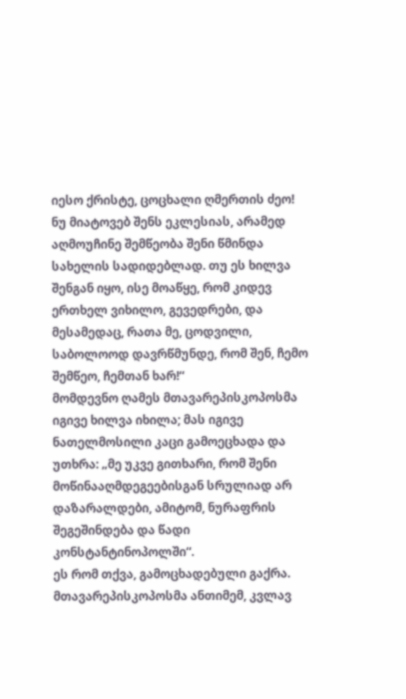იესო ქრისტე, ცოცხალი ღმერთის ძეო! ნუ მიატოვებ შენს ეკლესიას, არამედ აღმოუჩინე შემწეობა შენი წმინდა სახელის სადიდებლად. თუ ეს ხილვა შენგან იყო, ისე მოაწყე, რომ კიდევ ერთხელ ვიხილო, გევედრები, და მესამედაც, რათა მე, ცოდვილი, საბოლოოდ დავრწმუნდე, რომ შენ, ჩემო შემწეო, ჩემთან ხარ!“
მომდევნო ღამეს მთავარეპისკოპოსმა იგივე ხილვა იხილა; მას იგივე ნათელმოსილი კაცი გამოეცხადა და უთხრა: „მე უკვე გითხარი, რომ შენი მოწინააღმდეგეებისგან სრულიად არ დაზარალდები, ამიტომ, ნურაფრის შეგეშინდება და წადი კონსტანტინოპოლში“.
ეს რომ თქვა, გამოცხადებული გაქრა.
მთავარეპისკოპოსმა ანთიმემ, კვლავ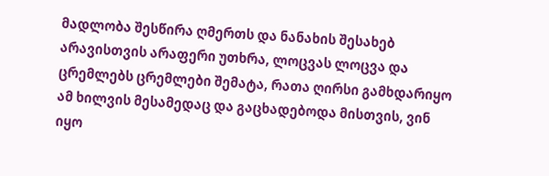მადლობა შესწირა ღმერთს და ნანახის შესახებ არავისთვის არაფერი უთხრა, ლოცვას ლოცვა და ცრემლებს ცრემლები შემატა, რათა ღირსი გამხდარიყო ამ ხილვის მესამედაც და გაცხადებოდა მისთვის, ვინ იყო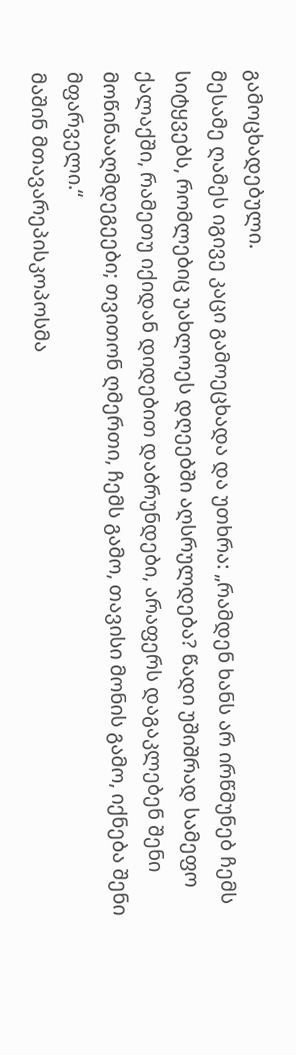გამოცხადებული.
მესამე ღამეს იგივე კაცი გამოეცხადა და უთხრა: „რამდენ ხანს არ ირწმუნებ ჩემს სიტყვებს, რომლებიც უახლოეს დღეებში აღსრულდება? წადი უშიშრად სამეფო ქალაქში, რამეთუ იქიდან დიდებით დაბრუნდები, არაფერს დაგაკლებენ შენი მოწინააღმდეგეები; თვითონ ღმერთი, ჩემს გამო, თავისი მონის გამო, იქნება შენი მფარველი.“
მაშინ მთავარეპისკოპოსმა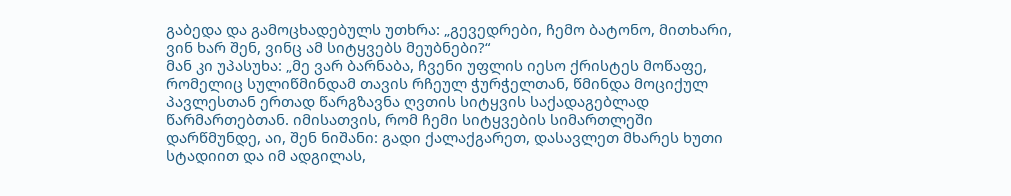გაბედა და გამოცხადებულს უთხრა: „გევედრები, ჩემო ბატონო, მითხარი, ვინ ხარ შენ, ვინც ამ სიტყვებს მეუბნები?“
მან კი უპასუხა: „მე ვარ ბარნაბა, ჩვენი უფლის იესო ქრისტეს მოწაფე, რომელიც სულიწმინდამ თავის რჩეულ ჭურჭელთან, წმინდა მოციქულ პავლესთან ერთად წარგზავნა ღვთის სიტყვის საქადაგებლად წარმართებთან. იმისათვის, რომ ჩემი სიტყვების სიმართლეში დარწმუნდე, აი, შენ ნიშანი: გადი ქალაქგარეთ, დასავლეთ მხარეს ხუთი სტადიით და იმ ადგილას,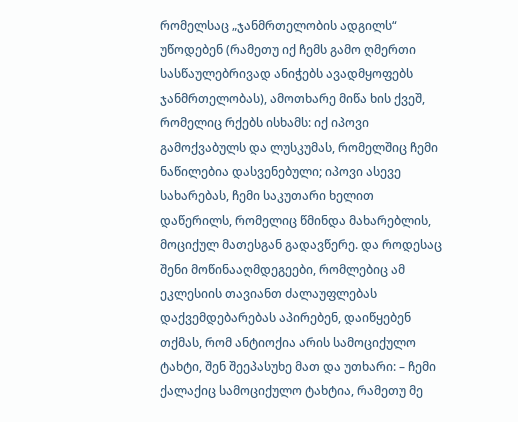რომელსაც „ჯანმრთელობის ადგილს“ უწოდებენ (რამეთუ იქ ჩემს გამო ღმერთი სასწაულებრივად ანიჭებს ავადმყოფებს ჯანმრთელობას), ამოთხარე მიწა ხის ქვეშ, რომელიც რქებს ისხამს: იქ იპოვი გამოქვაბულს და ლუსკუმას, რომელშიც ჩემი ნაწილებია დასვენებული; იპოვი ასევე სახარებას, ჩემი საკუთარი ხელით დაწერილს, რომელიც წმინდა მახარებლის, მოციქულ მათესგან გადავწერე. და როდესაც შენი მოწინააღმდეგეები, რომლებიც ამ ეკლესიის თავიანთ ძალაუფლებას დაქვემდებარებას აპირებენ, დაიწყებენ თქმას, რომ ანტიოქია არის სამოციქულო ტახტი, შენ შეეპასუხე მათ და უთხარი: – ჩემი ქალაქიც სამოციქულო ტახტია, რამეთუ მე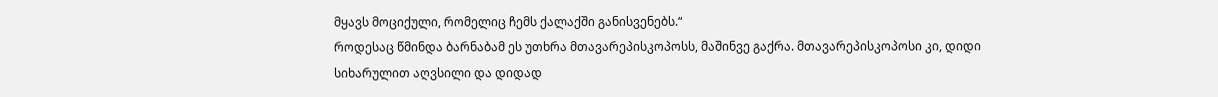მყავს მოციქული, რომელიც ჩემს ქალაქში განისვენებს.“
როდესაც წმინდა ბარნაბამ ეს უთხრა მთავარეპისკოპოსს, მაშინვე გაქრა. მთავარეპისკოპოსი კი, დიდი სიხარულით აღვსილი და დიდად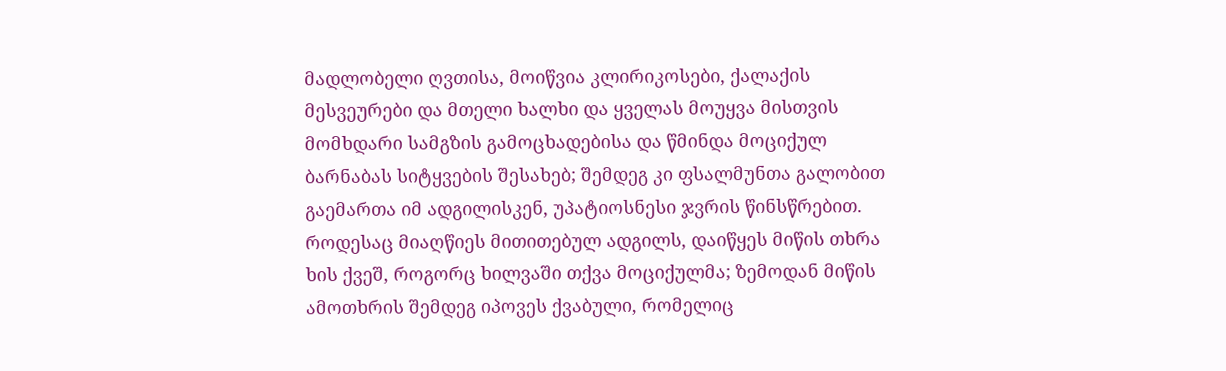მადლობელი ღვთისა, მოიწვია კლირიკოსები, ქალაქის მესვეურები და მთელი ხალხი და ყველას მოუყვა მისთვის მომხდარი სამგზის გამოცხადებისა და წმინდა მოციქულ ბარნაბას სიტყვების შესახებ; შემდეგ კი ფსალმუნთა გალობით გაემართა იმ ადგილისკენ, უპატიოსნესი ჯვრის წინსწრებით.
როდესაც მიაღწიეს მითითებულ ადგილს, დაიწყეს მიწის თხრა ხის ქვეშ, როგორც ხილვაში თქვა მოციქულმა; ზემოდან მიწის ამოთხრის შემდეგ იპოვეს ქვაბული, რომელიც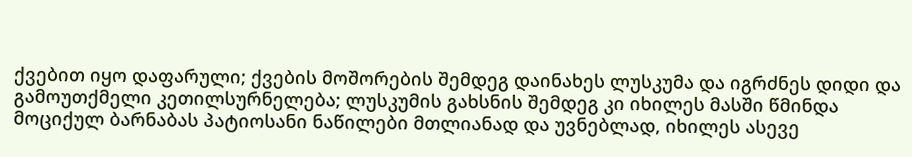ქვებით იყო დაფარული; ქვების მოშორების შემდეგ დაინახეს ლუსკუმა და იგრძნეს დიდი და გამოუთქმელი კეთილსურნელება; ლუსკუმის გახსნის შემდეგ კი იხილეს მასში წმინდა მოციქულ ბარნაბას პატიოსანი ნაწილები მთლიანად და უვნებლად, იხილეს ასევე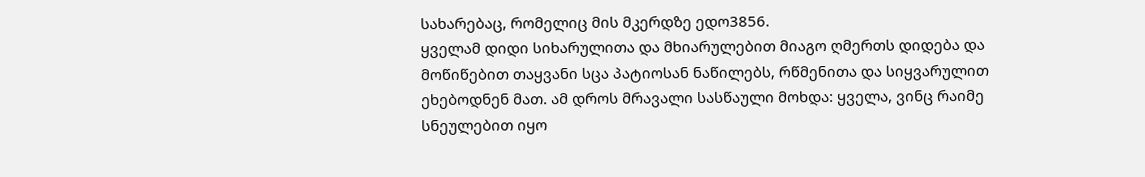სახარებაც, რომელიც მის მკერდზე ედო3856.
ყველამ დიდი სიხარულითა და მხიარულებით მიაგო ღმერთს დიდება და მოწიწებით თაყვანი სცა პატიოსან ნაწილებს, რწმენითა და სიყვარულით ეხებოდნენ მათ. ამ დროს მრავალი სასწაული მოხდა: ყველა, ვინც რაიმე სნეულებით იყო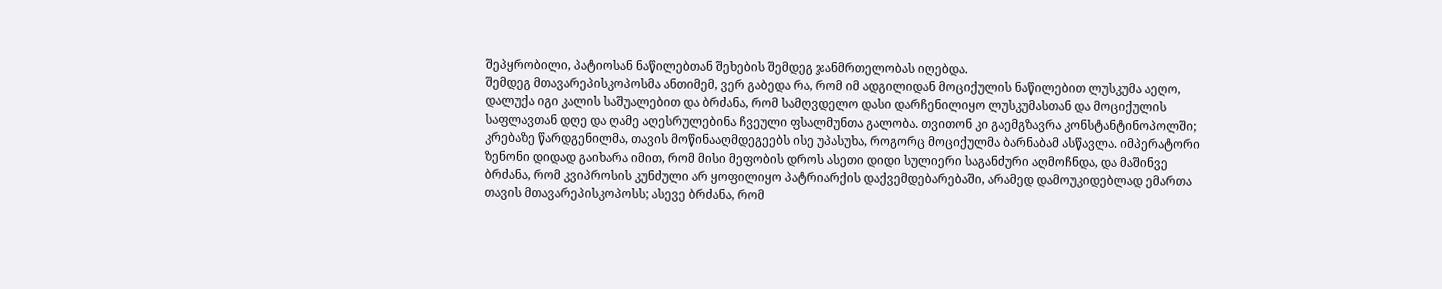შეპყრობილი, პატიოსან ნაწილებთან შეხების შემდეგ ჯანმრთელობას იღებდა.
შემდეგ მთავარეპისკოპოსმა ანთიმემ, ვერ გაბედა რა, რომ იმ ადგილიდან მოციქულის ნაწილებით ლუსკუმა აეღო, დალუქა იგი კალის საშუალებით და ბრძანა, რომ სამღვდელო დასი დარჩენილიყო ლუსკუმასთან და მოციქულის საფლავთან დღე და ღამე აღესრულებინა ჩვეული ფსალმუნთა გალობა. თვითონ კი გაემგზავრა კონსტანტინოპოლში; კრებაზე წარდგენილმა, თავის მოწინააღმდეგეებს ისე უპასუხა, როგორც მოციქულმა ბარნაბამ ასწავლა. იმპერატორი ზენონი დიდად გაიხარა იმით, რომ მისი მეფობის დროს ასეთი დიდი სულიერი საგანძური აღმოჩნდა, და მაშინვე ბრძანა, რომ კვიპროსის კუნძული არ ყოფილიყო პატრიარქის დაქვემდებარებაში, არამედ დამოუკიდებლად ემართა თავის მთავარეპისკოპოსს; ასევე ბრძანა, რომ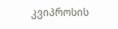კვიპროსის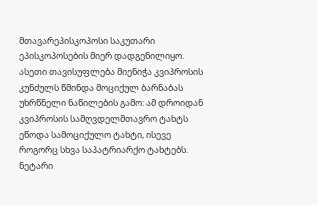მთავარეპისკოპოსი საკუთარი ეპისკოპოსების მიერ დადგენილიყო.
ასეთი თავისუფლება მიენიჭა კვიპროსის კუნძულს წმინდა მოციქულ ბარნაბას უხრწნელი ნაწილების გამო: ამ დროიდან კვიპროსის სამღვდელმთავრო ტახტს ეწოდა სამოციქულო ტახტი, ისევე როგორც სხვა საპატრიარქო ტახტებს. ნეტარი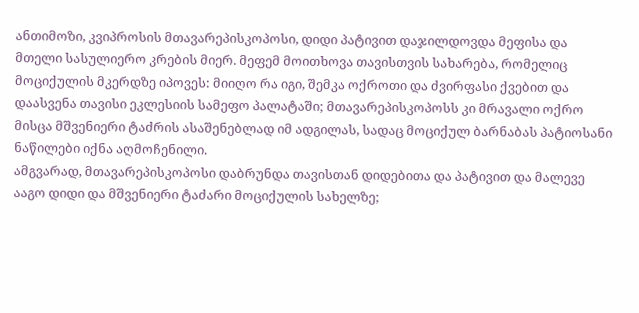ანთიმოზი, კვიპროსის მთავარეპისკოპოსი, დიდი პატივით დაჯილდოვდა მეფისა და მთელი სასულიერო კრების მიერ. მეფემ მოითხოვა თავისთვის სახარება, რომელიც მოციქულის მკერდზე იპოვეს: მიიღო რა იგი, შემკა ოქროთი და ძვირფასი ქვებით და დაასვენა თავისი ეკლესიის სამეფო პალატაში; მთავარეპისკოპოსს კი მრავალი ოქრო მისცა მშვენიერი ტაძრის ასაშენებლად იმ ადგილას, სადაც მოციქულ ბარნაბას პატიოსანი ნაწილები იქნა აღმოჩენილი.
ამგვარად, მთავარეპისკოპოსი დაბრუნდა თავისთან დიდებითა და პატივით და მალევე ააგო დიდი და მშვენიერი ტაძარი მოციქულის სახელზე;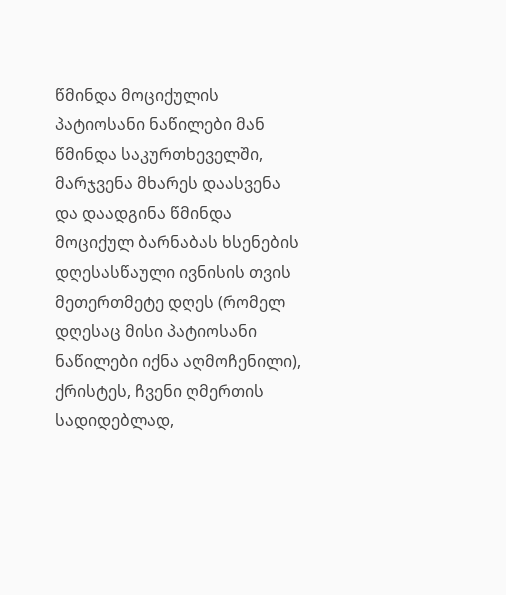წმინდა მოციქულის პატიოსანი ნაწილები მან წმინდა საკურთხეველში, მარჯვენა მხარეს დაასვენა და დაადგინა წმინდა მოციქულ ბარნაბას ხსენების დღესასწაული ივნისის თვის მეთერთმეტე დღეს (რომელ დღესაც მისი პატიოსანი ნაწილები იქნა აღმოჩენილი), ქრისტეს, ჩვენი ღმერთის სადიდებლად,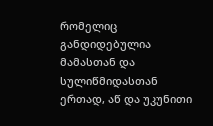რომელიც განდიდებულია მამასთან და სულიწმიდასთან ერთად, აწ და უკუნითი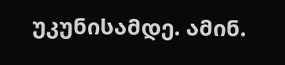უკუნისამდე. ამინ.